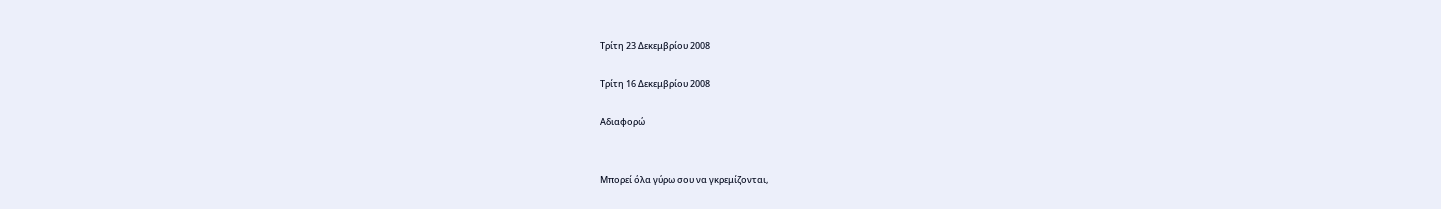Τρίτη 23 Δεκεμβρίου 2008

Τρίτη 16 Δεκεμβρίου 2008

Αδιαφορώ


Μπορεί όλα γύρω σου να γκρεμίζονται,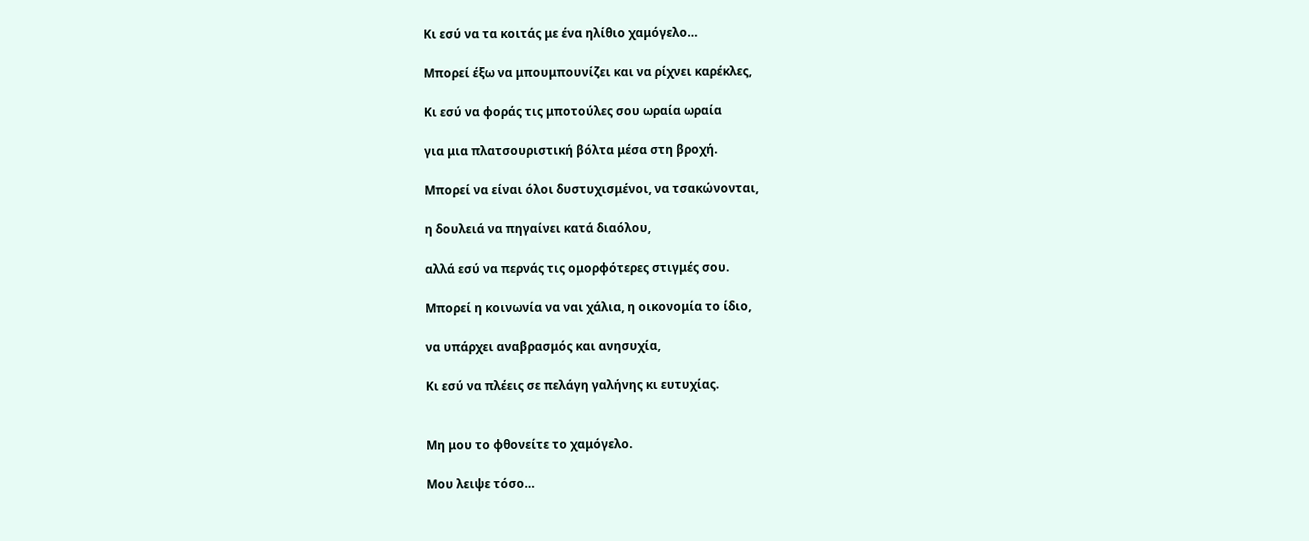Κι εσύ να τα κοιτάς με ένα ηλίθιο χαμόγελο…

Μπορεί έξω να μπουμπουνίζει και να ρίχνει καρέκλες,

Κι εσύ να φοράς τις μποτούλες σου ωραία ωραία

για μια πλατσουριστική βόλτα μέσα στη βροχή.

Μπορεί να είναι όλοι δυστυχισμένοι, να τσακώνονται,

η δουλειά να πηγαίνει κατά διαόλου,

αλλά εσύ να περνάς τις ομορφότερες στιγμές σου.

Μπορεί η κοινωνία να ναι χάλια, η οικονομία το ίδιο,

να υπάρχει αναβρασμός και ανησυχία,

Κι εσύ να πλέεις σε πελάγη γαλήνης κι ευτυχίας.


Μη μου το φθονείτε το χαμόγελο.

Μου λειψε τόσο…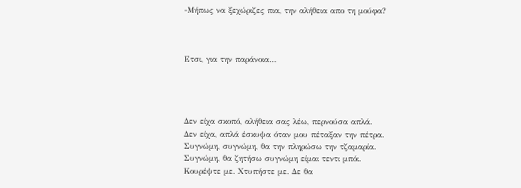-Μήπως να ξεχώριζες πια, την αλήθεια απο τη μούφα?



Ετσι, για την παράνοια…




Δεν είχα σκοπό, αλήθεια σας λέω, περνούσα απλά.
Δεν είχα, απλά έσκυψα όταν μου πέταξαν την πέτρα.
Συγνώμη, συγνώμη, θα την πληρώσω την τζαμαρία.
Συγνώμη, θα ζητήσω συγνώμη είμαι τεντι μπόι.
Κουρέψτε με. Χτυπήστε με. Δε θα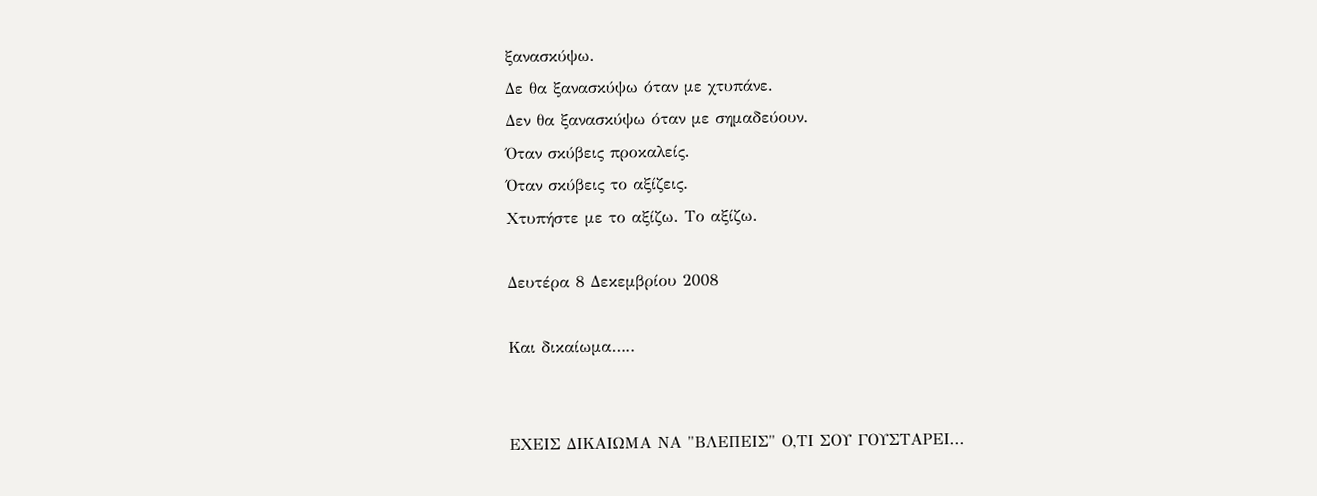ξανασκύψω.
Δε θα ξανασκύψω όταν με χτυπάνε.
Δεν θα ξανασκύψω όταν με σημαδεύουν.
Όταν σκύβεις προκαλείς.
Όταν σκύβεις το αξίζεις.
Χτυπήστε με το αξίζω. Το αξίζω.

Δευτέρα 8 Δεκεμβρίου 2008

Και δικαίωμα…..


ΕΧΕΙΣ ΔΙΚΑΙΩΜΑ ΝΑ "ΒΛΕΠΕΙΣ" Ο,ΤΙ ΣΟΥ ΓΟΥΣΤΑΡΕΙ...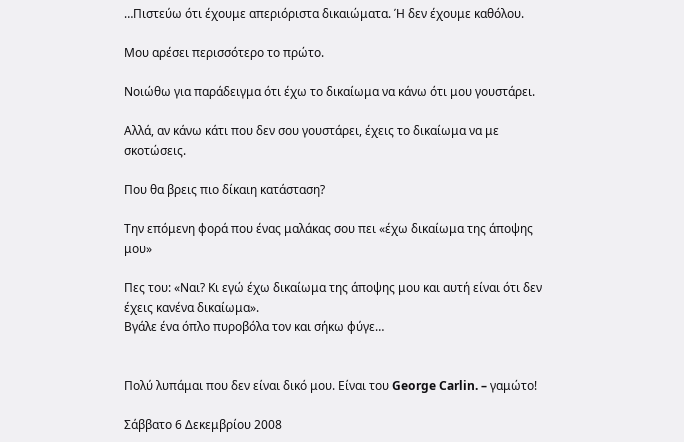…Πιστεύω ότι έχουμε απεριόριστα δικαιώματα. Ή δεν έχουμε καθόλου.

Μου αρέσει περισσότερο το πρώτο.

Νοιώθω για παράδειγμα ότι έχω το δικαίωμα να κάνω ότι μου γουστάρει.

Αλλά, αν κάνω κάτι που δεν σου γουστάρει, έχεις το δικαίωμα να με σκοτώσεις.

Που θα βρεις πιο δίκαιη κατάσταση?

Την επόμενη φορά που ένας μαλάκας σου πει «έχω δικαίωμα της άποψης μου»

Πες του: «Ναι? Κι εγώ έχω δικαίωμα της άποψης μου και αυτή είναι ότι δεν έχεις κανένα δικαίωμα».
Βγάλε ένα όπλο πυροβόλα τον και σήκω φύγε…


Πολύ λυπάμαι που δεν είναι δικό μου. Είναι του George Carlin. – γαμώτο!

Σάββατο 6 Δεκεμβρίου 2008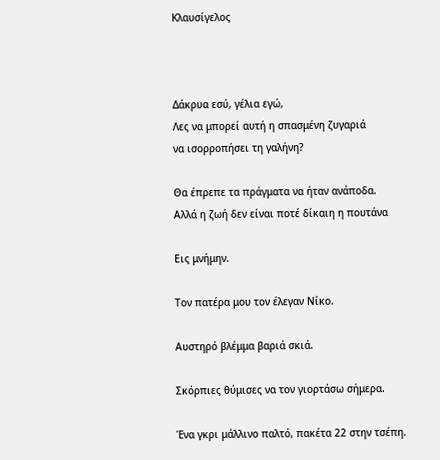Κλαυσίγελος



Δάκρυα εσύ, γέλια εγώ,
Λες να μπορεί αυτή η σπασμένη ζυγαριά
να ισορροπήσει τη γαλήνη?

Θα έπρεπε τα πράγματα να ήταν ανάποδα.
Αλλά η ζωή δεν είναι ποτέ δίκαιη η πουτάνα

Εις μνήμην.

Τον πατέρα μου τον έλεγαν Νίκο.

Αυστηρό βλέμμα βαριά σκιά.

Σκόρπιες θύμισες να τον γιορτάσω σήμερα.

Ένα γκρι μάλλινο παλτό, πακέτα 22 στην τσέπη.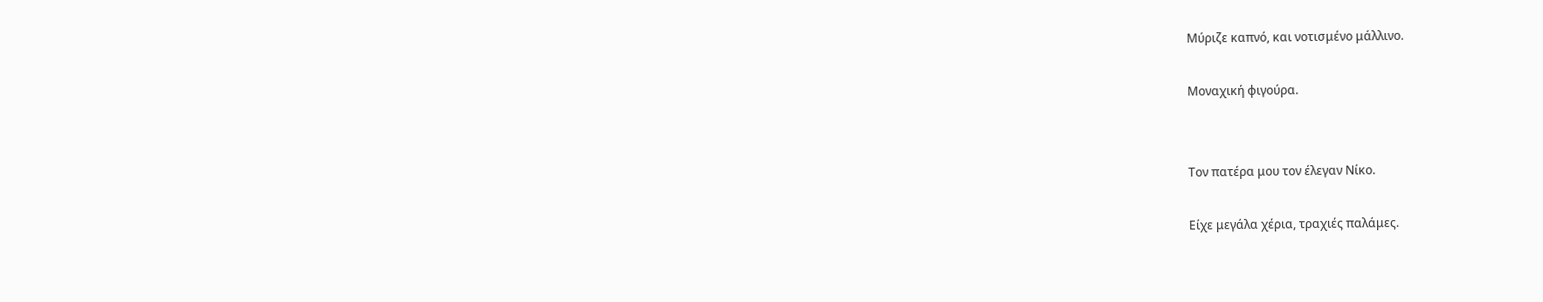Μύριζε καπνό, και νοτισμένο μάλλινο.

Μοναχική φιγούρα.


Τον πατέρα μου τον έλεγαν Νίκο.

Είχε μεγάλα χέρια, τραχιές παλάμες.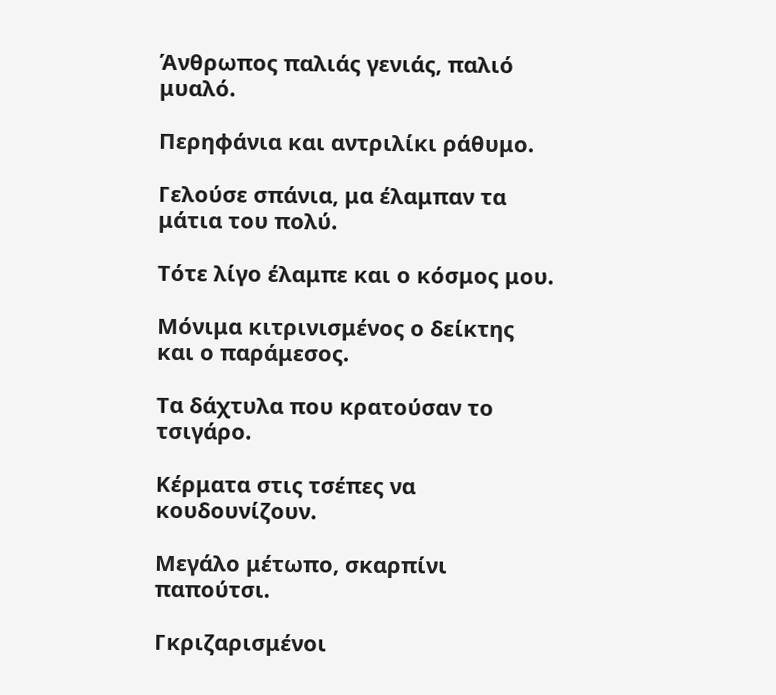Άνθρωπος παλιάς γενιάς, παλιό μυαλό.

Περηφάνια και αντριλίκι ράθυμο.

Γελούσε σπάνια, μα έλαμπαν τα μάτια του πολύ.

Τότε λίγο έλαμπε και ο κόσμος μου.

Μόνιμα κιτρινισμένος ο δείκτης και ο παράμεσος.

Τα δάχτυλα που κρατούσαν το τσιγάρο.

Κέρματα στις τσέπες να κουδουνίζουν.

Μεγάλο μέτωπο, σκαρπίνι παπούτσι.

Γκριζαρισμένοι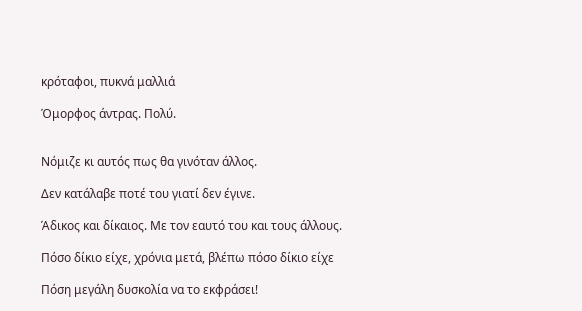κρόταφοι, πυκνά μαλλιά

Όμορφος άντρας. Πολύ.


Νόμιζε κι αυτός πως θα γινόταν άλλος.

Δεν κατάλαβε ποτέ του γιατί δεν έγινε.

Άδικος και δίκαιος. Με τον εαυτό του και τους άλλους.

Πόσο δίκιο είχε, χρόνια μετά, βλέπω πόσο δίκιο είχε

Πόση μεγάλη δυσκολία να το εκφράσει!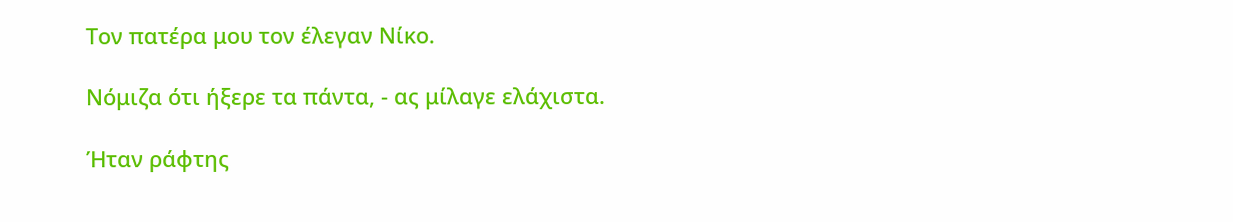Τον πατέρα μου τον έλεγαν Νίκο.

Νόμιζα ότι ήξερε τα πάντα, - ας μίλαγε ελάχιστα.

Ήταν ράφτης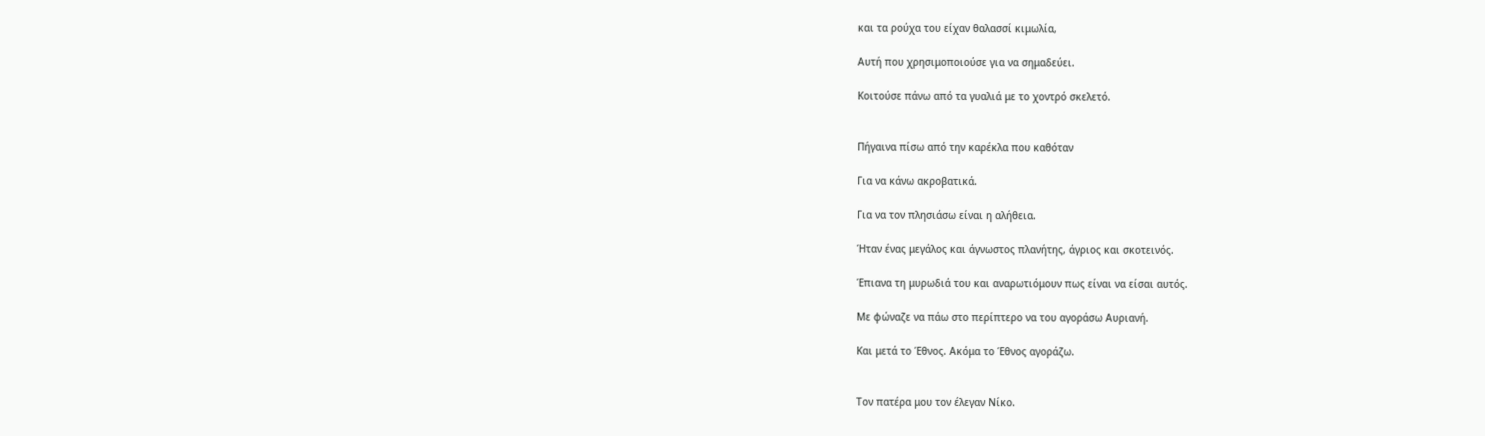και τα ρούχα του είχαν θαλασσί κιμωλία,

Αυτή που χρησιμοποιούσε για να σημαδεύει.

Κοιτούσε πάνω από τα γυαλιά με το χοντρό σκελετό.


Πήγαινα πίσω από την καρέκλα που καθόταν

Για να κάνω ακροβατικά.

Για να τον πλησιάσω είναι η αλήθεια.

Ήταν ένας μεγάλος και άγνωστος πλανήτης, άγριος και σκοτεινός.

Έπιανα τη μυρωδιά του και αναρωτιόμουν πως είναι να είσαι αυτός.

Με φώναζε να πάω στο περίπτερο να του αγοράσω Αυριανή.

Και μετά το Έθνος. Ακόμα το Έθνος αγοράζω.


Τον πατέρα μου τον έλεγαν Νίκο.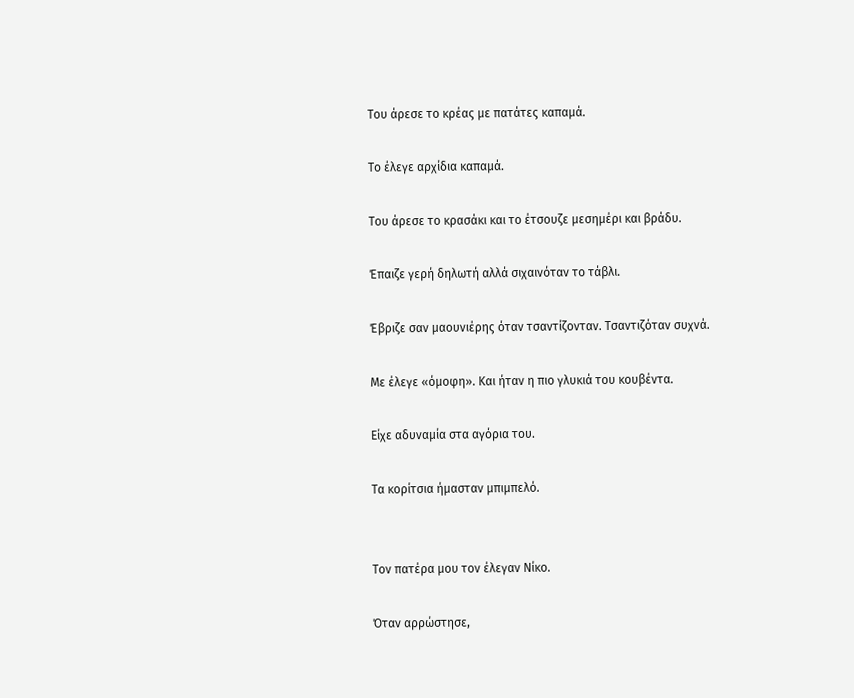Του άρεσε το κρέας με πατάτες καπαμά.

Το έλεγε αρχίδια καπαμά.

Του άρεσε το κρασάκι και το έτσουζε μεσημέρι και βράδυ.

Έπαιζε γερή δηλωτή αλλά σιχαινόταν το τάβλι.

Έβριζε σαν μαουνιέρης όταν τσαντίζονταν. Τσαντιζόταν συχνά.

Με έλεγε «όμοφη». Και ήταν η πιο γλυκιά του κουβέντα.

Είχε αδυναμία στα αγόρια του.

Τα κορίτσια ήμασταν μπιμπελό.


Τον πατέρα μου τον έλεγαν Νίκο.

Όταν αρρώστησε,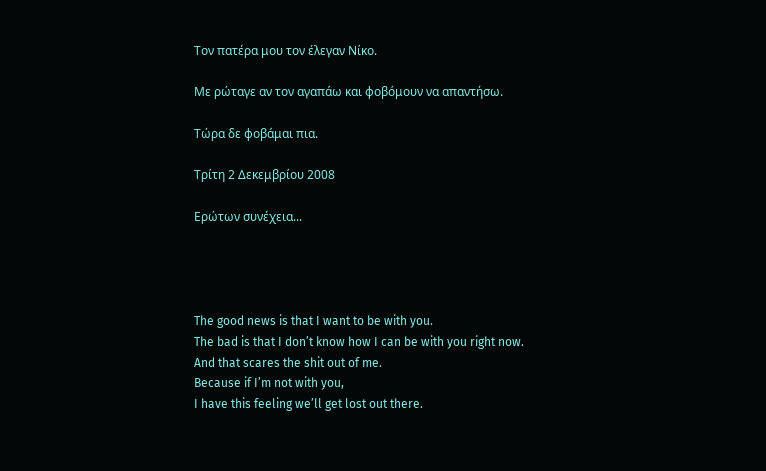Τον πατέρα μου τον έλεγαν Νίκο.

Με ρώταγε αν τον αγαπάω και φοβόμουν να απαντήσω.

Τώρα δε φοβάμαι πια.

Τρίτη 2 Δεκεμβρίου 2008

Ερώτων συνέχεια...




The good news is that I want to be with you.
The bad is that I don’t know how I can be with you right now.
And that scares the shit out of me.
Because if I’m not with you,
I have this feeling we’ll get lost out there.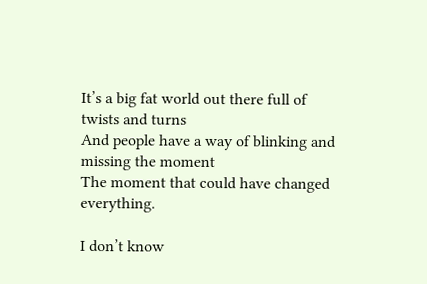It’s a big fat world out there full of twists and turns
And people have a way of blinking and missing the moment
The moment that could have changed everything.

I don’t know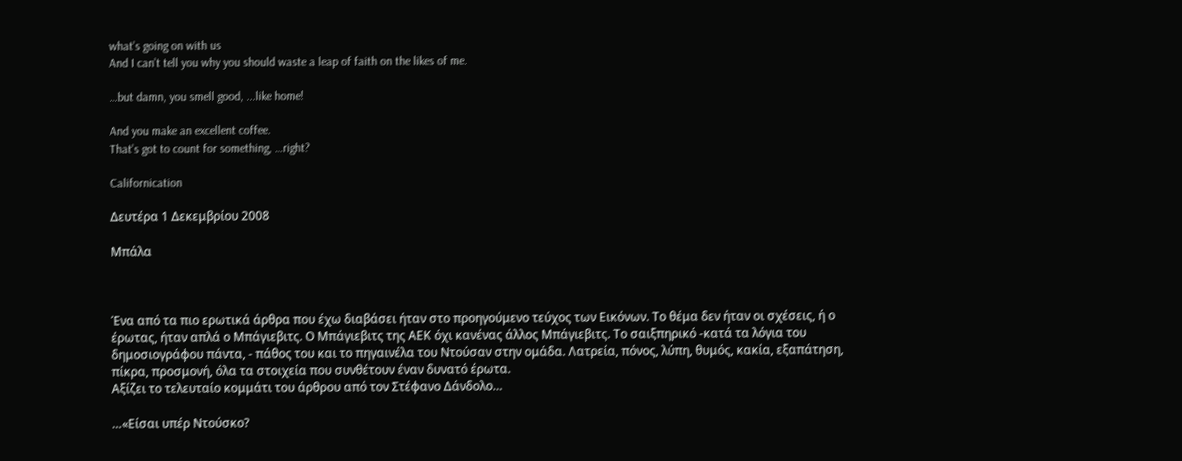what’s going on with us
And I can’t tell you why you should waste a leap of faith on the likes of me.

…but damn, you smell good, ...like home!

And you make an excellent coffee.
That’s got to count for something, …right?

Californication

Δευτέρα 1 Δεκεμβρίου 2008

Μπάλα



Ένα από τα πιο ερωτικά άρθρα που έχω διαβάσει ήταν στο προηγούμενο τεύχος των Εικόνων. Το θέμα δεν ήταν οι σχέσεις, ή ο έρωτας, ήταν απλά ο Μπάγιεβιτς. Ο Μπάγιεβιτς της ΑΕΚ όχι κανένας άλλος Μπάγιεβιτς. Το σαιξπηρικό -κατά τα λόγια του δημοσιογράφου πάντα, - πάθος του και το πηγαινέλα του Ντούσαν στην ομάδα. Λατρεία, πόνος, λύπη, θυμός, κακία, εξαπάτηση, πίκρα, προσμονή, όλα τα στοιχεία που συνθέτουν έναν δυνατό έρωτα.
Αξίζει το τελευταίο κομμάτι του άρθρου από τον Στέφανο Δάνδολο…

…«Είσαι υπέρ Ντούσκο?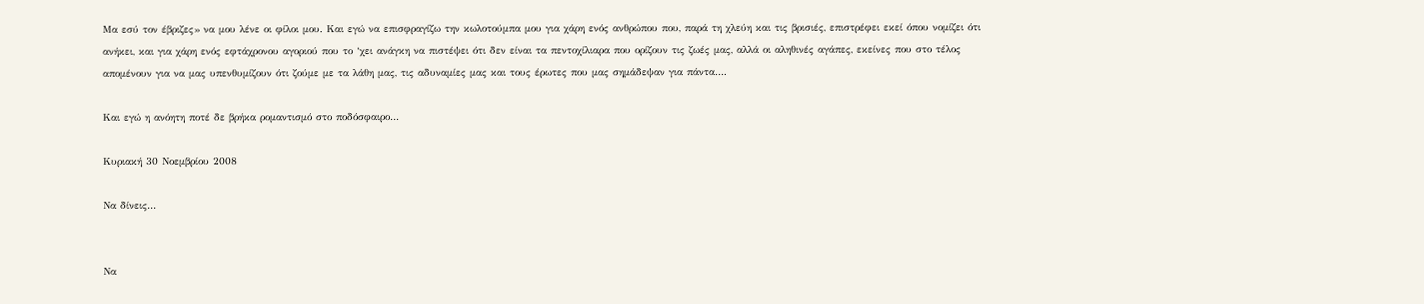Μα εσύ τον έβριζες» να μου λένε οι φίλοι μου. Και εγώ να επισφραγίζω την κωλοτούμπα μου για χάρη ενός ανθρώπου που, παρά τη χλεύη και τις βρισιές, επιστρέφει εκεί όπου νομίζει ότι ανήκει, και για χάρη ενός εφτάχρονου αγοριού που το ‘χει ανάγκη να πιστέψει ότι δεν είναι τα πεντοχίλιαρα που ορίζουν τις ζωές μας, αλλά οι αληθινές αγάπες, εκείνες που στο τέλος απομένουν για να μας υπενθυμίζουν ότι ζούμε με τα λάθη μας, τις αδυναμίες μας και τους έρωτες που μας σημάδεψαν για πάντα….

Και εγώ η ανόητη ποτέ δε βρήκα ρομαντισμό στο ποδόσφαιρο…

Κυριακή 30 Νοεμβρίου 2008

Να δίνεις...


Να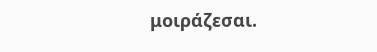μοιράζεσαι.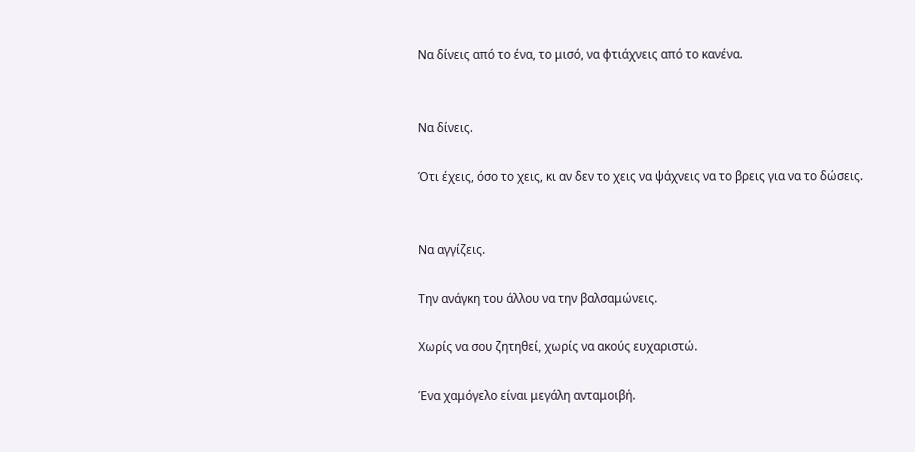Να δίνεις από το ένα, το μισό, να φτιάχνεις από το κανένα.


Να δίνεις.

Ότι έχεις, όσο το χεις, κι αν δεν το χεις να ψάχνεις να το βρεις για να το δώσεις.


Να αγγίζεις.

Την ανάγκη του άλλου να την βαλσαμώνεις.

Χωρίς να σου ζητηθεί, χωρίς να ακούς ευχαριστώ.

Ένα χαμόγελο είναι μεγάλη ανταμοιβή.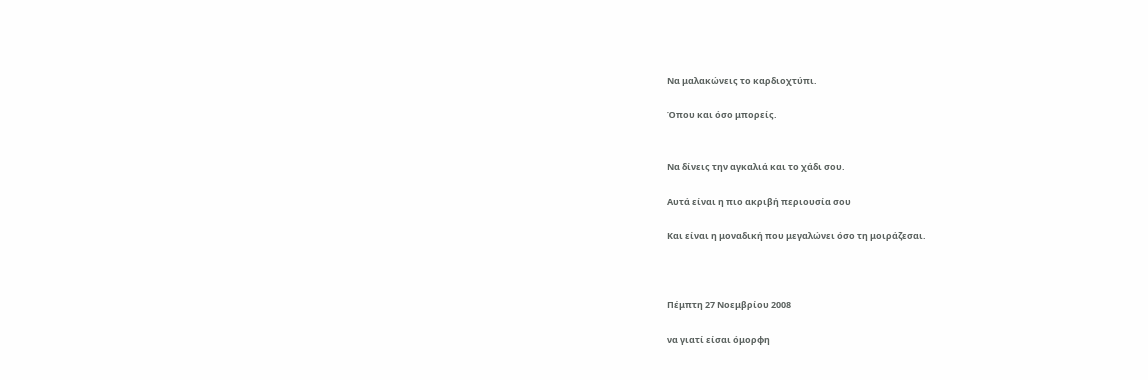Να μαλακώνεις το καρδιοχτύπι.

Όπου και όσο μπορείς.


Να δίνεις την αγκαλιά και το χάδι σου.

Αυτά είναι η πιο ακριβή περιουσία σου

Και είναι η μοναδική που μεγαλώνει όσο τη μοιράζεσαι.



Πέμπτη 27 Νοεμβρίου 2008

να γιατί είσαι όμορφη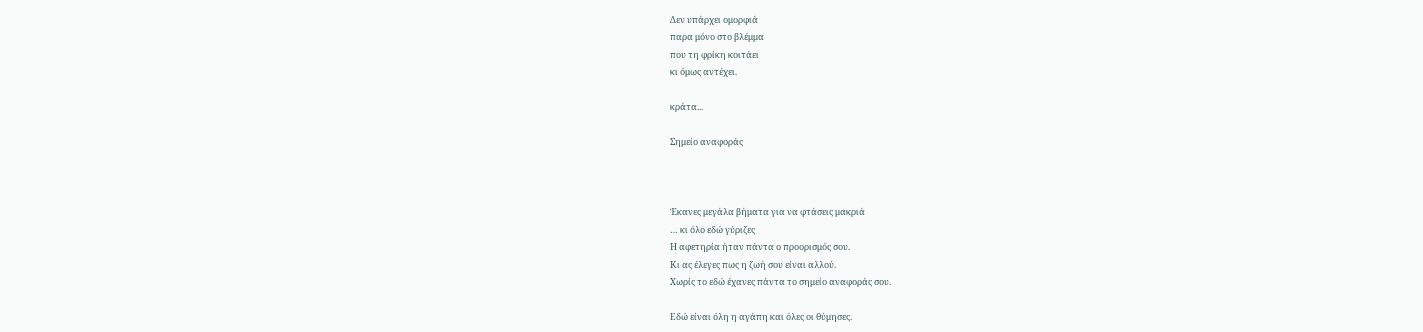Δεν υπάρχει ομορφιά
παρα μόνο στο βλέμμα
που τη φρίκη κοιτάει
κι όμως αντέχει.

κράτα...

Σημείο αναφοράς



Έκανες μεγάλα βήματα για να φτάσεις μακριά
… κι όλο εδώ γύριζες
Η αφετηρία ήταν πάντα ο προορισμός σου.
Κι ας έλεγες πως η ζωή σου είναι αλλού.
Χωρίς το εδώ έχανες πάντα το σημείο αναφοράς σου.

Εδώ είναι όλη η αγάπη και όλες οι θύμησες.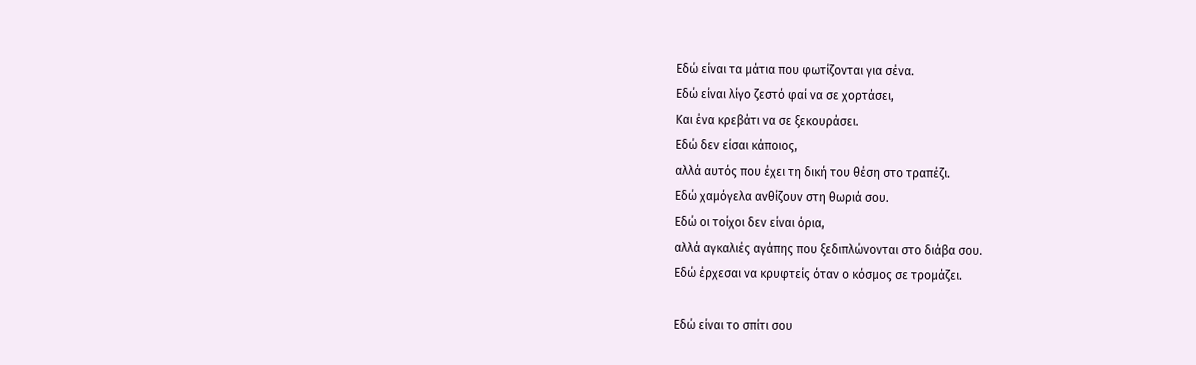Εδώ είναι τα μάτια που φωτίζονται για σένα.
Εδώ είναι λίγο ζεστό φαί να σε χορτάσει,
Και ένα κρεβάτι να σε ξεκουράσει.
Εδώ δεν είσαι κάποιος,
αλλά αυτός που έχει τη δική του θέση στο τραπέζι.
Εδώ χαμόγελα ανθίζουν στη θωριά σου.
Εδώ οι τοίχοι δεν είναι όρια,
αλλά αγκαλιές αγάπης που ξεδιπλώνονται στο διάβα σου.
Εδώ έρχεσαι να κρυφτείς όταν ο κόσμος σε τρομάζει.

Εδώ είναι το σπίτι σου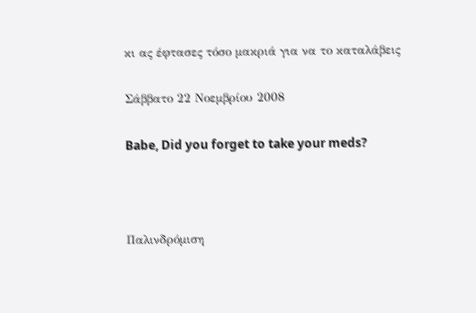κι ας έφτασες τόσο μακριά για να το καταλάβεις

Σάββατο 22 Νοεμβρίου 2008

Babe, Did you forget to take your meds?



Παλινδρόμιση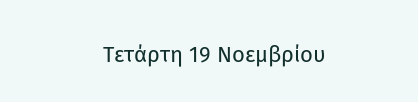Τετάρτη 19 Νοεμβρίου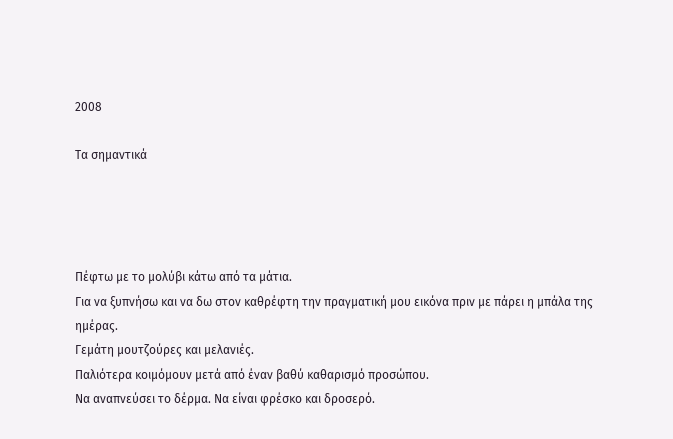2008

Τα σημαντικά




Πέφτω με το μολύβι κάτω από τα μάτια.
Για να ξυπνήσω και να δω στον καθρέφτη την πραγματική μου εικόνα πριν με πάρει η μπάλα της ημέρας.
Γεμάτη μουτζούρες και μελανιές.
Παλιότερα κοιμόμουν μετά από έναν βαθύ καθαρισμό προσώπου.
Να αναπνεύσει το δέρμα. Να είναι φρέσκο και δροσερό.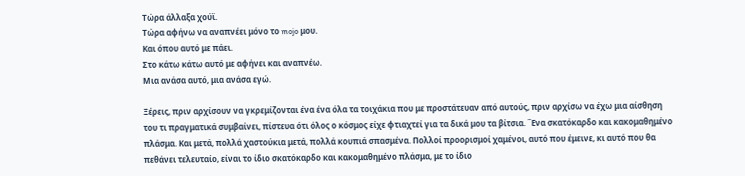Τώρα άλλαξα χούϊ.
Τώρα αφήνω να αναπνέει μόνο το mojo μου.
Και όπου αυτό με πάει.
Στο κάτω κάτω αυτό με αφήνει και αναπνέω.
Μια ανάσα αυτό, μια ανάσα εγώ.

Ξέρεις, πριν αρχίσουν να γκρεμίζονται ένα ένα όλα τα τοιχάκια που με προστάτευαν από αυτούς, πριν αρχίσω να έχω μια αίσθηση του τι πραγματικά συμβαίνει, πίστευα ότι όλος ο κόσμος είχε φτιαχτεί για τα δικά μου τα βίτσια. ΄Ένα σκατόκαρδο και κακομαθημένο πλάσμα. Και μετά, πολλά χαστούκια μετά, πολλά κουπιά σπασμένα. Πολλοί προορισμοί χαμένοι, αυτό που έμεινε, κι αυτό που θα πεθάνει τελευταίο, είναι το ίδιο σκατόκαρδο και κακομαθημένο πλάσμα, με το ίδιο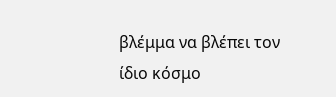βλέμμα να βλέπει τον ίδιο κόσμο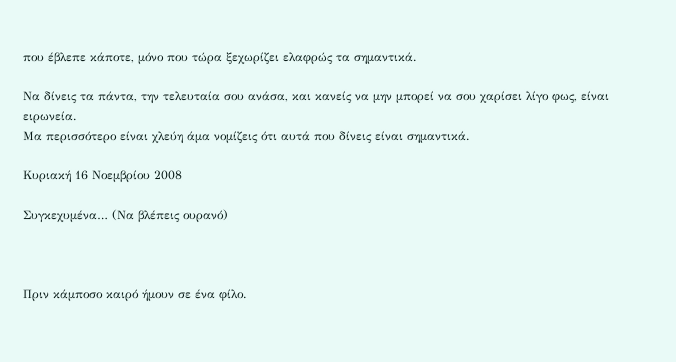που έβλεπε κάποτε, μόνο που τώρα ξεχωρίζει ελαφρώς τα σημαντικά.

Να δίνεις τα πάντα, την τελευταία σου ανάσα, και κανείς να μην μπορεί να σου χαρίσει λίγο φως, είναι ειρωνεία.
Μα περισσότερο είναι χλεύη άμα νομίζεις ότι αυτά που δίνεις είναι σημαντικά.

Κυριακή 16 Νοεμβρίου 2008

Συγκεχυμένα… (Να βλέπεις ουρανό)



Πριν κάμποσο καιρό ήμουν σε ένα φίλο.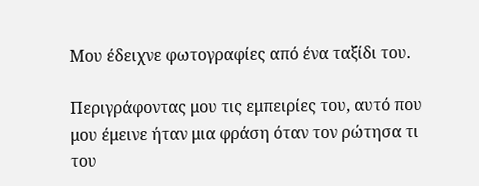Μου έδειχνε φωτογραφίες από ένα ταξίδι του.

Περιγράφοντας μου τις εμπειρίες του, αυτό που μου έμεινε ήταν μια φράση όταν τον ρώτησα τι του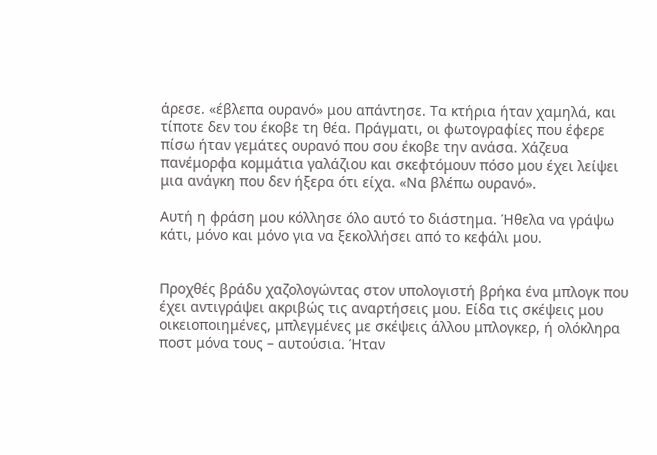άρεσε. «έβλεπα ουρανό» μου απάντησε. Τα κτήρια ήταν χαμηλά, και τίποτε δεν του έκοβε τη θέα. Πράγματι, οι φωτογραφίες που έφερε πίσω ήταν γεμάτες ουρανό που σου έκοβε την ανάσα. Χάζευα πανέμορφα κομμάτια γαλάζιου και σκεφτόμουν πόσο μου έχει λείψει μια ανάγκη που δεν ήξερα ότι είχα. «Να βλέπω ουρανό».

Αυτή η φράση μου κόλλησε όλο αυτό το διάστημα. Ήθελα να γράψω κάτι, μόνο και μόνο για να ξεκολλήσει από το κεφάλι μου.


Προχθές βράδυ χαζολογώντας στον υπολογιστή βρήκα ένα μπλογκ που έχει αντιγράψει ακριβώς τις αναρτήσεις μου. Είδα τις σκέψεις μου οικειοποιημένες, μπλεγμένες με σκέψεις άλλου μπλογκερ, ή ολόκληρα ποστ μόνα τους – αυτούσια. Ήταν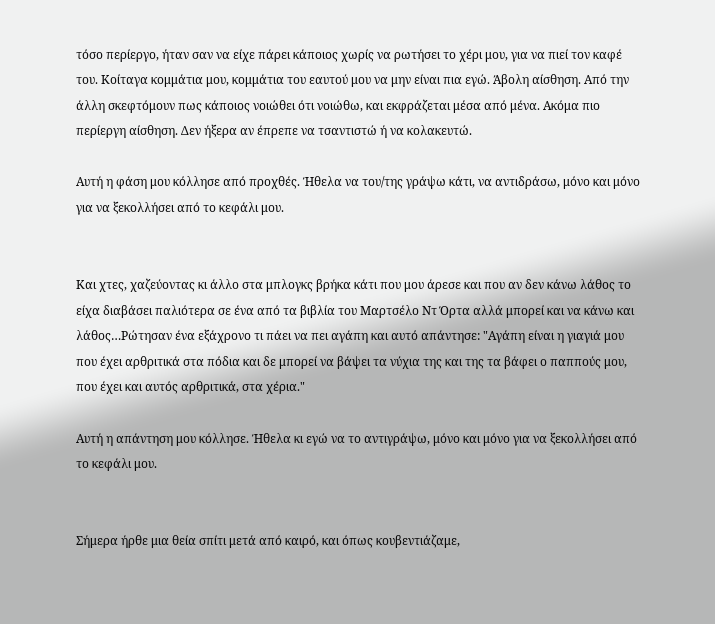τόσο περίεργο, ήταν σαν να είχε πάρει κάποιος χωρίς να ρωτήσει το χέρι μου, για να πιεί τον καφέ του. Κοίταγα κομμάτια μου, κομμάτια του εαυτού μου να μην είναι πια εγώ. Άβολη αίσθηση. Από την άλλη σκεφτόμουν πως κάποιος νοιώθει ότι νοιώθω, και εκφράζεται μέσα από μένα. Ακόμα πιο περίεργη αίσθηση. Δεν ήξερα αν έπρεπε να τσαντιστώ ή να κολακευτώ.

Αυτή η φάση μου κόλλησε από προχθές. Ήθελα να του/της γράψω κάτι, να αντιδράσω, μόνο και μόνο για να ξεκολλήσει από το κεφάλι μου.


Και χτες, χαζεύοντας κι άλλο στα μπλογκς βρήκα κάτι που μου άρεσε και που αν δεν κάνω λάθος το είχα διαβάσει παλιότερα σε ένα από τα βιβλία του Μαρτσέλο Ντ Όρτα αλλά μπορεί και να κάνω και λάθος…Ρώτησαν ένα εξάχρονο τι πάει να πει αγάπη και αυτό απάντησε: "Αγάπη είναι η γιαγιά μου που έχει αρθριτικά στα πόδια και δε μπορεί να βάψει τα νύχια της και της τα βάφει ο παππούς μου, που έχει και αυτός αρθριτικά, στα χέρια."

Αυτή η απάντηση μου κόλλησε. Ήθελα κι εγώ να το αντιγράψω, μόνο και μόνο για να ξεκολλήσει από το κεφάλι μου.


Σήμερα ήρθε μια θεία σπίτι μετά από καιρό, και όπως κουβεντιάζαμε,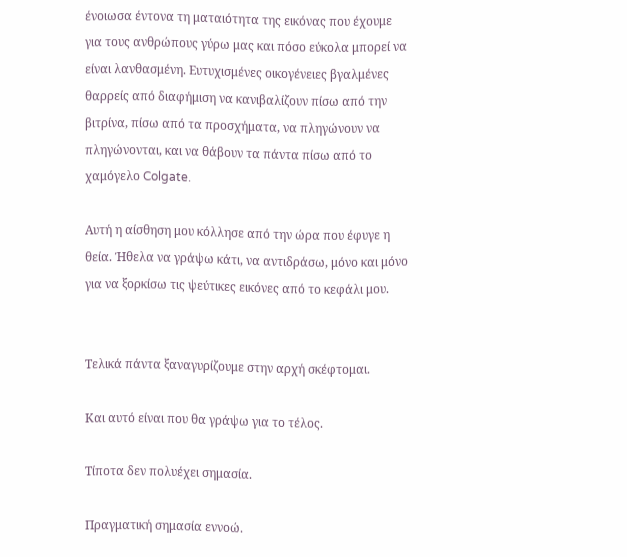ένοιωσα έντονα τη ματαιότητα της εικόνας που έχουμε για τους ανθρώπους γύρω μας και πόσο εύκολα μπορεί να είναι λανθασμένη. Ευτυχισμένες οικογένειες βγαλμένες θαρρείς από διαφήμιση να κανιβαλίζουν πίσω από την βιτρίνα, πίσω από τα προσχήματα, να πληγώνουν να πληγώνονται, και να θάβουν τα πάντα πίσω από το χαμόγελο Colgate.

Αυτή η αίσθηση μου κόλλησε από την ώρα που έφυγε η θεία. Ήθελα να γράψω κάτι, να αντιδράσω, μόνο και μόνο για να ξορκίσω τις ψεύτικες εικόνες από το κεφάλι μου.


Τελικά πάντα ξαναγυρίζουμε στην αρχή σκέφτομαι.

Και αυτό είναι που θα γράψω για το τέλος.

Τίποτα δεν πολυέχει σημασία.

Πραγματική σημασία εννοώ.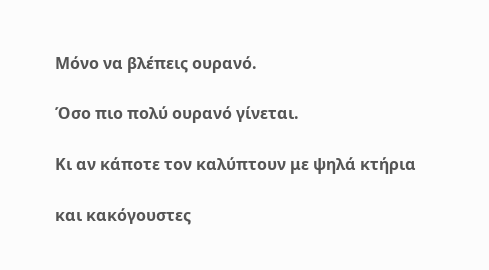Μόνο να βλέπεις ουρανό.

Όσο πιο πολύ ουρανό γίνεται.

Κι αν κάποτε τον καλύπτουν με ψηλά κτήρια

και κακόγουστες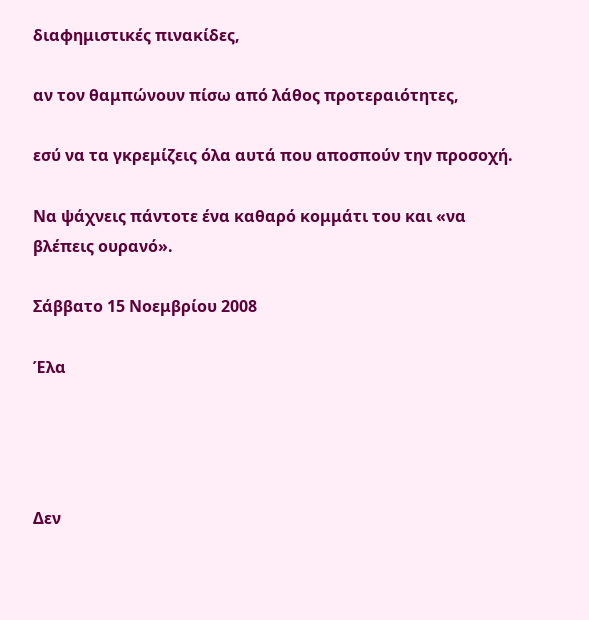διαφημιστικές πινακίδες,

αν τον θαμπώνουν πίσω από λάθος προτεραιότητες,

εσύ να τα γκρεμίζεις όλα αυτά που αποσπούν την προσοχή.

Να ψάχνεις πάντοτε ένα καθαρό κομμάτι του και «να βλέπεις ουρανό».

Σάββατο 15 Νοεμβρίου 2008

Έλα




Δεν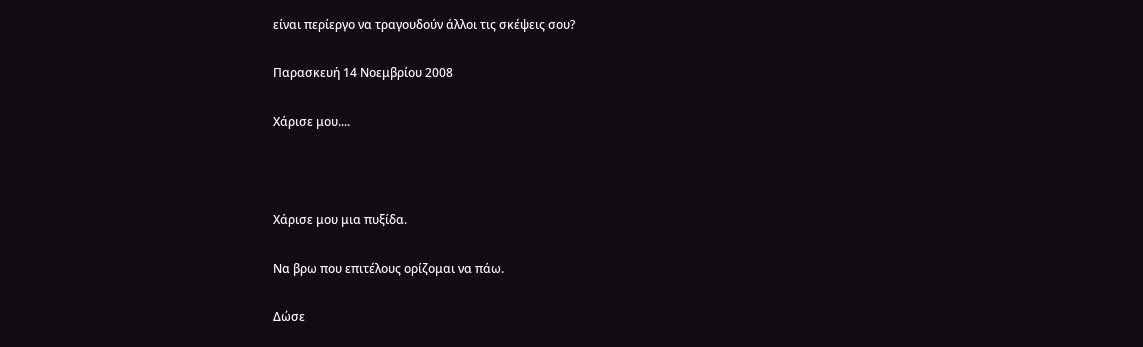είναι περίεργο να τραγουδούν άλλοι τις σκέψεις σου?

Παρασκευή 14 Νοεμβρίου 2008

Χάρισε μου....



Χάρισε μου μια πυξίδα.

Να βρω που επιτέλους ορίζομαι να πάω.

Δώσε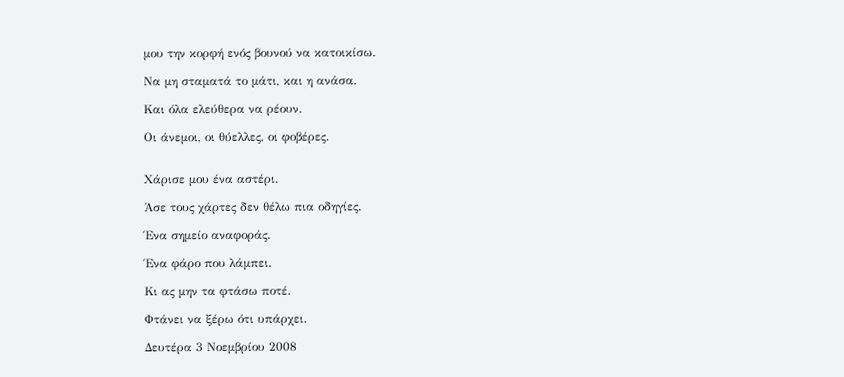μου την κορφή ενός βουνού να κατοικίσω.

Να μη σταματά το μάτι, και η ανάσα.

Και όλα ελεύθερα να ρέουν.

Οι άνεμοι, οι θύελλες, οι φοβέρες.


Χάρισε μου ένα αστέρι.

Άσε τους χάρτες δεν θέλω πια οδηγίες.

Ένα σημείο αναφοράς.

Ένα φάρο που λάμπει.

Κι ας μην τα φτάσω ποτέ.

Φτάνει να ξέρω ότι υπάρχει.

Δευτέρα 3 Νοεμβρίου 2008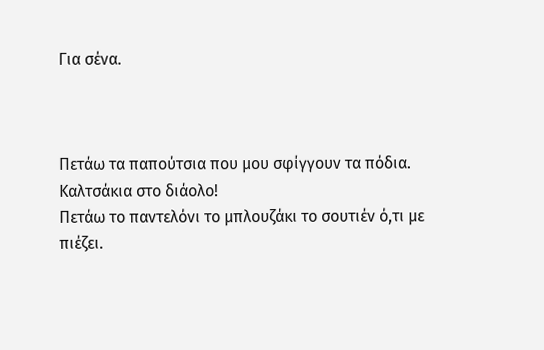Για σένα.



Πετάω τα παπούτσια που μου σφίγγουν τα πόδια.
Καλτσάκια στο διάολο!
Πετάω το παντελόνι το μπλουζάκι το σουτιέν ό,τι με πιέζει.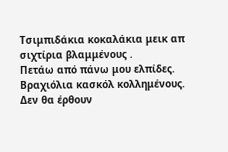Τσιμπιδάκια κοκαλάκια μεικ απ σιχτίρια βλαμμένους .
Πετάω από πάνω μου ελπίδες. Βραχιόλια κασκόλ κολλημένους.
Δεν θα έρθουν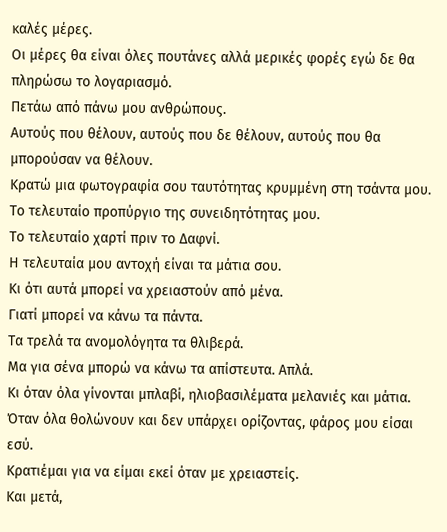καλές μέρες.
Οι μέρες θα είναι όλες πουτάνες αλλά μερικές φορές εγώ δε θα πληρώσω το λογαριασμό.
Πετάω από πάνω μου ανθρώπους.
Αυτούς που θέλουν, αυτούς που δε θέλουν, αυτούς που θα μπορούσαν να θέλουν.
Κρατώ μια φωτογραφία σου ταυτότητας κρυμμένη στη τσάντα μου.
Το τελευταίο προπύργιο της συνειδητότητας μου.
Το τελευταίο χαρτί πριν το Δαφνί.
Η τελευταία μου αντοχή είναι τα μάτια σου.
Κι ότι αυτά μπορεί να χρειαστούν από μένα.
Γιατί μπορεί να κάνω τα πάντα.
Τα τρελά τα ανομολόγητα τα θλιβερά.
Μα για σένα μπορώ να κάνω τα απίστευτα. Απλά.
Κι όταν όλα γίνονται μπλαβί, ηλιοβασιλέματα μελανιές και μάτια.
Όταν όλα θολώνουν και δεν υπάρχει ορίζοντας, φάρος μου είσαι εσύ.
Κρατιέμαι για να είμαι εκεί όταν με χρειαστείς.
Και μετά,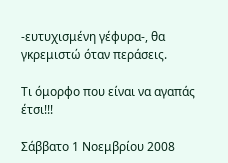-ευτυχισμένη γέφυρα-, θα γκρεμιστώ όταν περάσεις.

Τι όμορφο που είναι να αγαπάς έτσι!!!

Σάββατο 1 Νοεμβρίου 2008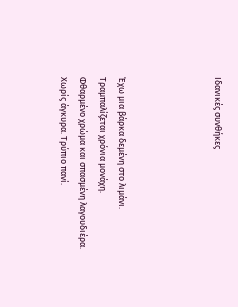Ιδανικές συνθήκες




Έχω μια βάρκα δεμένη στο λιμάνι.
Τραμπαλίζεται χρόνια μονάχη.
Φθαρμένο χρώμα και σπασμένη λαγουδιέρα.
Χωρίς άγκυρα. Τρύπιο πανί.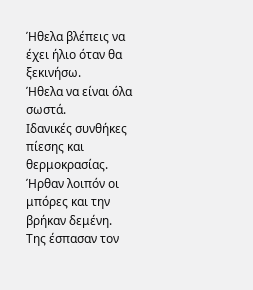Ήθελα βλέπεις να έχει ήλιο όταν θα ξεκινήσω.
Ήθελα να είναι όλα σωστά.
Ιδανικές συνθήκες πίεσης και θερμοκρασίας.
Ήρθαν λοιπόν οι μπόρες και την βρήκαν δεμένη.
Της έσπασαν τον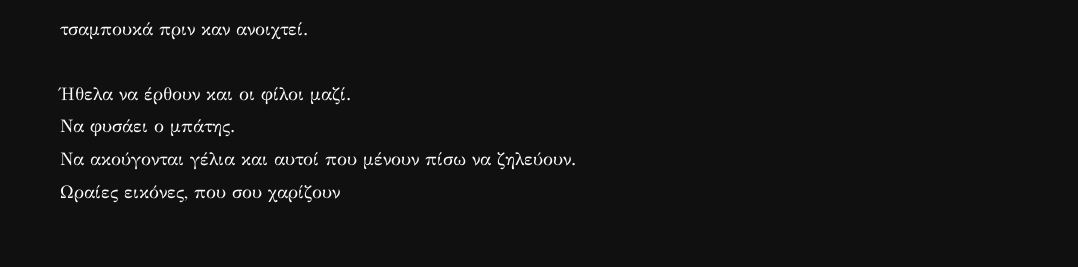τσαμπουκά πριν καν ανοιχτεί.

Ήθελα να έρθουν και οι φίλοι μαζί.
Να φυσάει ο μπάτης.
Να ακούγονται γέλια και αυτοί που μένουν πίσω να ζηλεύουν.
Ωραίες εικόνες, που σου χαρίζουν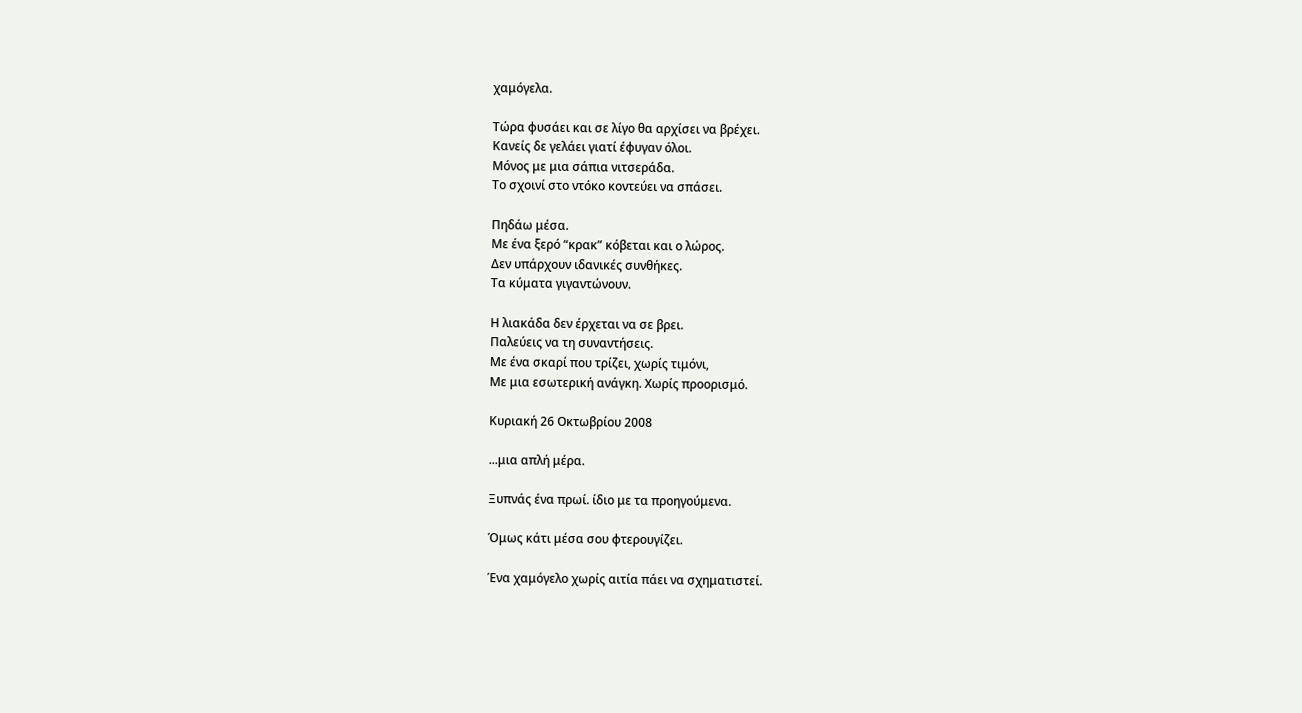χαμόγελα.

Τώρα φυσάει και σε λίγο θα αρχίσει να βρέχει.
Κανείς δε γελάει γιατί έφυγαν όλοι.
Μόνος με μια σάπια νιτσεράδα.
Το σχοινί στο ντόκο κοντεύει να σπάσει.

Πηδάω μέσα.
Με ένα ξερό “κρακ” κόβεται και ο λώρος.
Δεν υπάρχουν ιδανικές συνθήκες.
Τα κύματα γιγαντώνουν.

Η λιακάδα δεν έρχεται να σε βρει.
Παλεύεις να τη συναντήσεις.
Με ένα σκαρί που τρίζει, χωρίς τιμόνι,
Με μια εσωτερική ανάγκη. Χωρίς προορισμό.

Κυριακή 26 Οκτωβρίου 2008

...μια απλή μέρα.

Ξυπνάς ένα πρωί. ίδιο με τα προηγούμενα.

Όμως κάτι μέσα σου φτερουγίζει.

Ένα χαμόγελο χωρίς αιτία πάει να σχηματιστεί.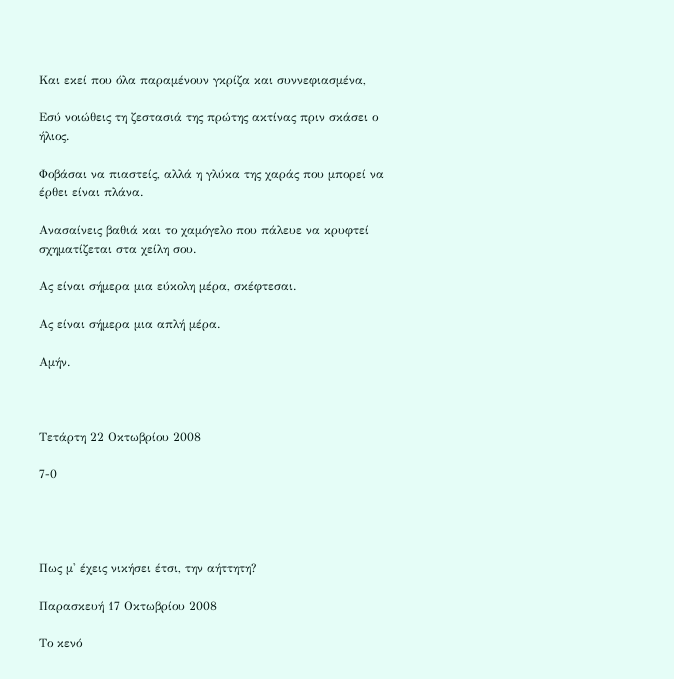Και εκεί που όλα παραμένουν γκρίζα και συννεφιασμένα,

Εσύ νοιώθεις τη ζεστασιά της πρώτης ακτίνας πριν σκάσει ο ήλιος.

Φοβάσαι να πιαστείς, αλλά η γλύκα της χαράς που μπορεί να έρθει είναι πλάνα.

Ανασαίνεις βαθιά και το χαμόγελο που πάλευε να κρυφτεί σχηματίζεται στα χείλη σου.

Ας είναι σήμερα μια εύκολη μέρα, σκέφτεσαι.

Ας είναι σήμερα μια απλή μέρα.

Αμήν.



Τετάρτη 22 Οκτωβρίου 2008

7-0




Πως μ' έχεις νικήσει έτσι, την αήττητη?

Παρασκευή 17 Οκτωβρίου 2008

Το κενό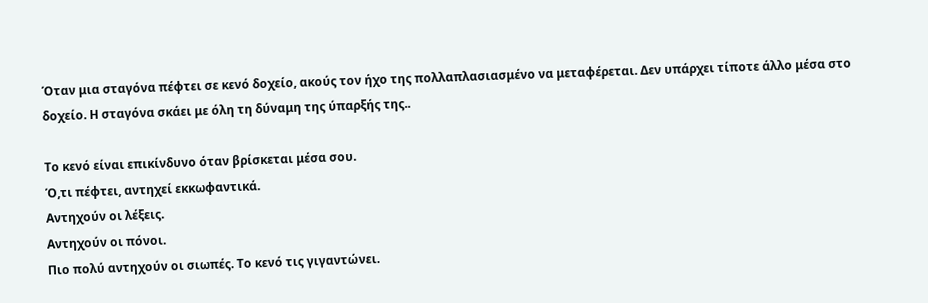Όταν μια σταγόνα πέφτει σε κενό δοχείο, ακούς τον ήχο της πολλαπλασιασμένο να μεταφέρεται. Δεν υπάρχει τίποτε άλλο μέσα στο δοχείο. Η σταγόνα σκάει με όλη τη δύναμη της ύπαρξής της..

Το κενό είναι επικίνδυνο όταν βρίσκεται μέσα σου.
Ό,τι πέφτει, αντηχεί εκκωφαντικά.
Αντηχούν οι λέξεις.
Αντηχούν οι πόνοι.
Πιο πολύ αντηχούν οι σιωπές. Το κενό τις γιγαντώνει.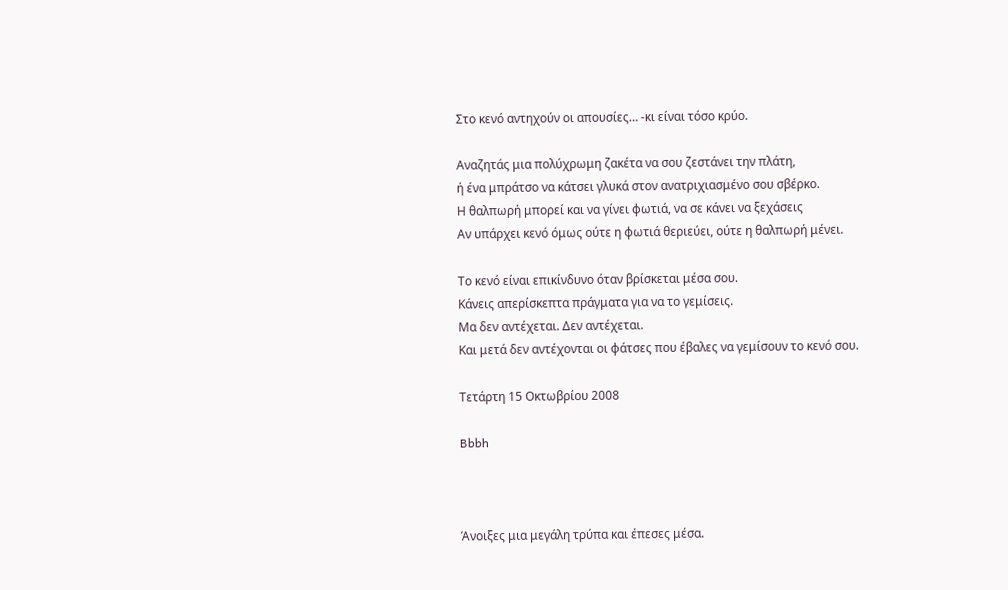Στο κενό αντηχούν οι απουσίες… -κι είναι τόσο κρύο.

Αναζητάς μια πολύχρωμη ζακέτα να σου ζεστάνει την πλάτη,
ή ένα μπράτσο να κάτσει γλυκά στον ανατριχιασμένο σου σβέρκο.
Η θαλπωρή μπορεί και να γίνει φωτιά, να σε κάνει να ξεχάσεις
Αν υπάρχει κενό όμως ούτε η φωτιά θεριεύει, ούτε η θαλπωρή μένει.

Το κενό είναι επικίνδυνο όταν βρίσκεται μέσα σου.
Κάνεις απερίσκεπτα πράγματα για να το γεμίσεις.
Μα δεν αντέχεται. Δεν αντέχεται.
Και μετά δεν αντέχονται οι φάτσες που έβαλες να γεμίσουν το κενό σου.

Τετάρτη 15 Οκτωβρίου 2008

Bbbh



Άνοιξες μια μεγάλη τρύπα και έπεσες μέσα.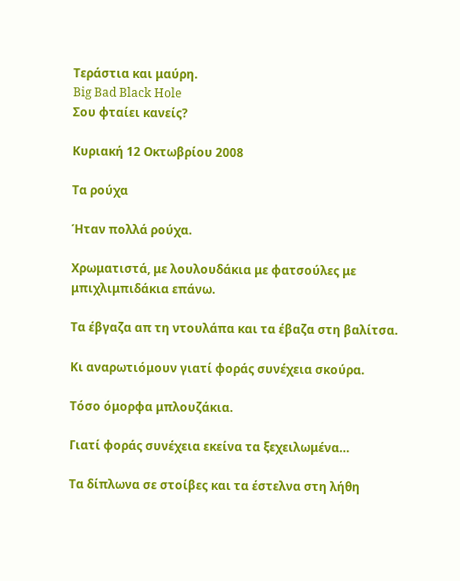Τεράστια και μαύρη.
Big Bad Black Hole
Σου φταίει κανείς?

Κυριακή 12 Οκτωβρίου 2008

Τα ρούχα

Ήταν πολλά ρούχα.

Χρωματιστά, με λουλουδάκια με φατσούλες με μπιχλιμπιδάκια επάνω.

Τα έβγαζα απ τη ντουλάπα και τα έβαζα στη βαλίτσα.

Κι αναρωτιόμουν γιατί φοράς συνέχεια σκούρα.

Τόσο όμορφα μπλουζάκια.

Γιατί φοράς συνέχεια εκείνα τα ξεχειλωμένα…

Τα δίπλωνα σε στοίβες και τα έστελνα στη λήθη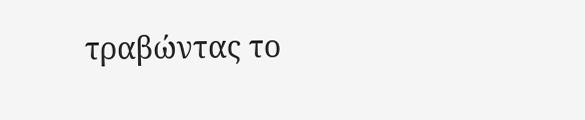τραβώντας το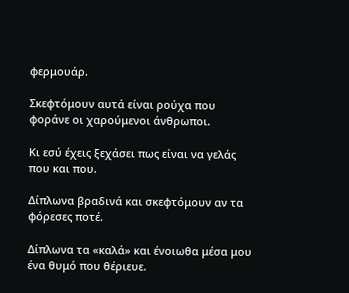φερμουάρ.

Σκεφτόμουν αυτά είναι ρούχα που φοράνε οι χαρούμενοι άνθρωποι.

Κι εσύ έχεις ξεχάσει πως είναι να γελάς που και που.

Δίπλωνα βραδινά και σκεφτόμουν αν τα φόρεσες ποτέ.

Δίπλωνα τα «καλά» και ένοιωθα μέσα μου ένα θυμό που θέριευε.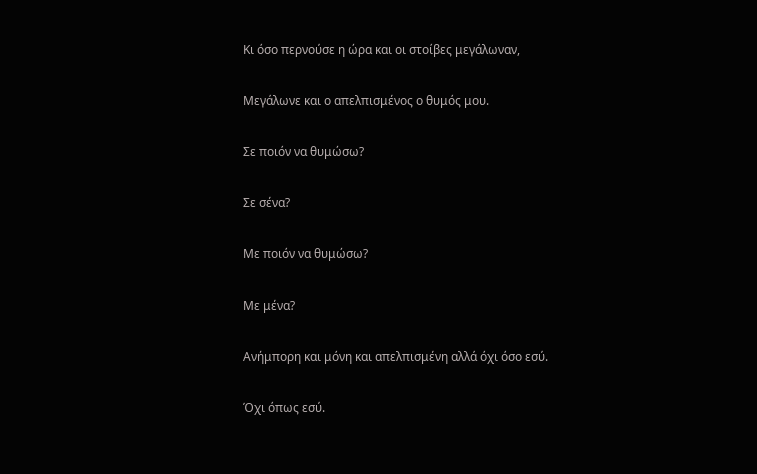Κι όσο περνούσε η ώρα και οι στοίβες μεγάλωναν,

Μεγάλωνε και ο απελπισμένος ο θυμός μου.

Σε ποιόν να θυμώσω?

Σε σένα?

Με ποιόν να θυμώσω?

Με μένα?

Ανήμπορη και μόνη και απελπισμένη αλλά όχι όσο εσύ.

Όχι όπως εσύ.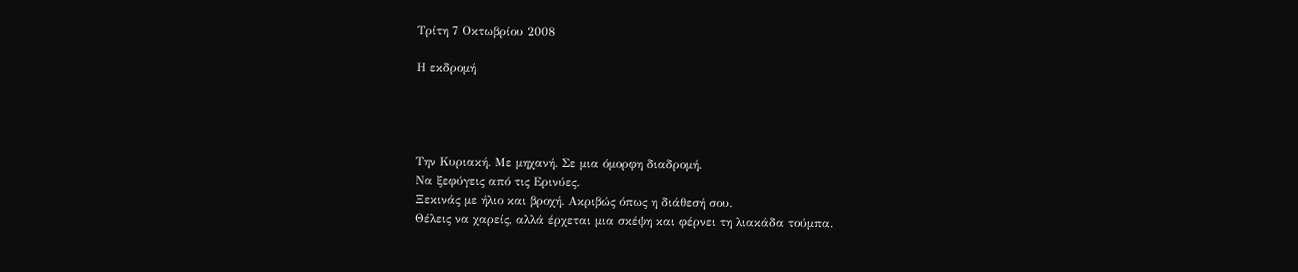Τρίτη 7 Οκτωβρίου 2008

Η εκδρομή




Την Κυριακή. Με μηχανή. Σε μια όμορφη διαδρομή.
Να ξεφύγεις από τις Ερινύες.
Ξεκινάς με ήλιο και βροχή. Ακριβώς όπως η διάθεσή σου.
Θέλεις να χαρείς, αλλά έρχεται μια σκέψη και φέρνει τη λιακάδα τούμπα.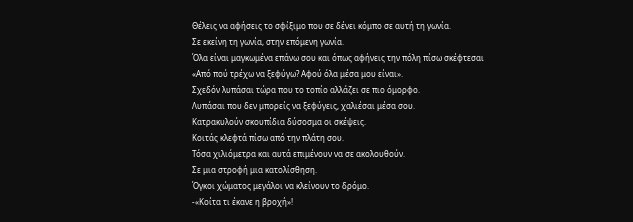Θέλεις να αφήσεις το σφίξιμο που σε δένει κόμπο σε αυτή τη γωνία.
Σε εκείνη τη γωνία, στην επόμενη γωνία.
Όλα είναι μαγκωμένα επάνω σου και όπως αφήνεις την πόλη πίσω σκέφτεσαι
«Από πού τρέχω να ξεφύγω? Αφού όλα μέσα μου είναι».
Σχεδόν λυπάσαι τώρα που το τοπίο αλλάζει σε πιο όμορφο.
Λυπάσαι που δεν μπορείς να ξεφύγεις, χαλιέσαι μέσα σου.
Κατρακυλούν σκουπίδια δύσοσμα οι σκέψεις.
Κοιτάς κλεφτά πίσω από την πλάτη σου.
Τόσα χιλιόμετρα και αυτά επιμένουν να σε ακολουθούν.
Σε μια στροφή μια κατολίσθηση.
Όγκοι χώματος μεγάλοι να κλείνουν το δρόμο.
-«Κοίτα τι έκανε η βροχή»!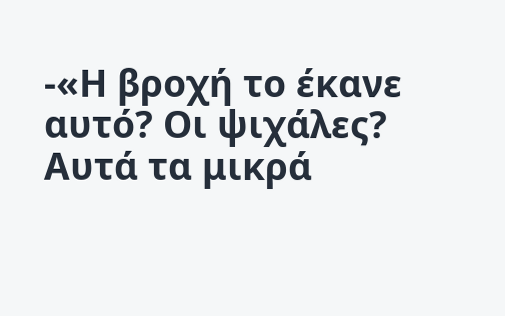-«Η βροχή το έκανε αυτό? Οι ψιχάλες?
Αυτά τα μικρά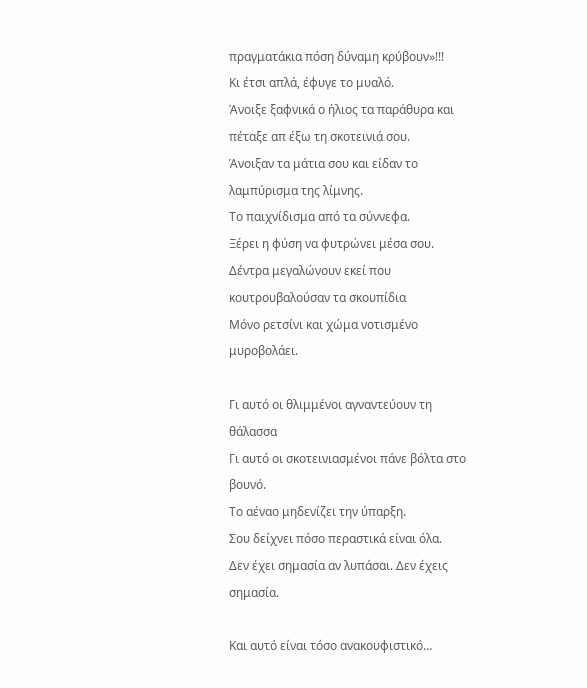πραγματάκια πόση δύναμη κρύβουν»!!!
Κι έτσι απλά, έφυγε το μυαλό.
Άνοιξε ξαφνικά ο ήλιος τα παράθυρα και πέταξε απ έξω τη σκοτεινιά σου.
Άνοιξαν τα μάτια σου και είδαν το λαμπύρισμα της λίμνης.
Το παιχνίδισμα από τα σύννεφα.
Ξέρει η φύση να φυτρώνει μέσα σου.
Δέντρα μεγαλώνουν εκεί που κουτρουβαλούσαν τα σκουπίδια
Μόνο ρετσίνι και χώμα νοτισμένο μυροβολάει.

Γι αυτό οι θλιμμένοι αγναντεύουν τη θάλασσα
Γι αυτό οι σκοτεινιασμένοι πάνε βόλτα στο βουνό.
Το αέναο μηδενίζει την ύπαρξη.
Σου δείχνει πόσο περαστικά είναι όλα.
Δεν έχει σημασία αν λυπάσαι. Δεν έχεις σημασία.

Και αυτό είναι τόσο ανακουφιστικό…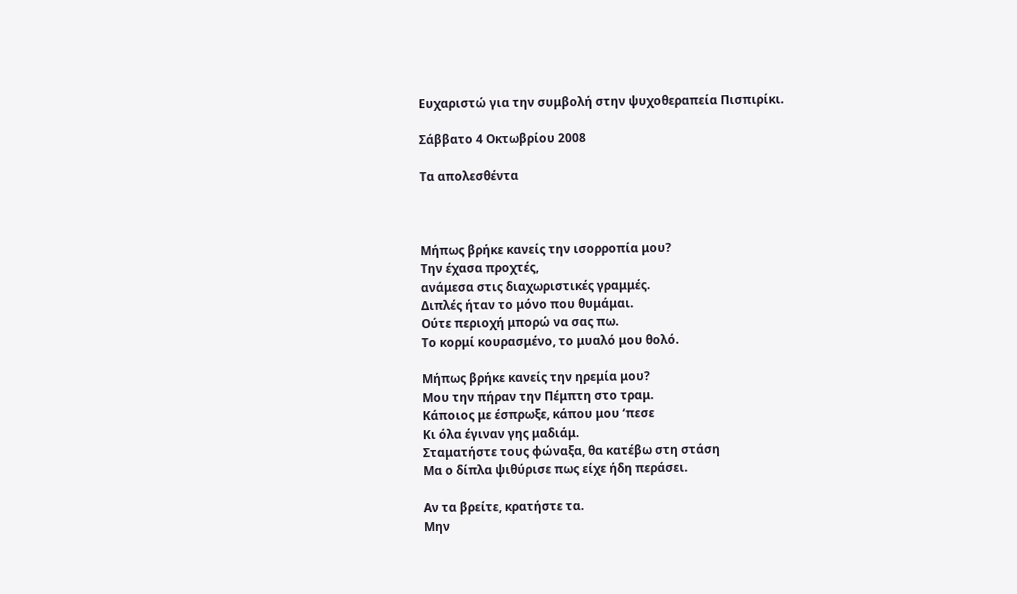Ευχαριστώ για την συμβολή στην ψυχοθεραπεία Πισπιρίκι.

Σάββατο 4 Οκτωβρίου 2008

Τα απολεσθέντα



Μήπως βρήκε κανείς την ισορροπία μου?
Την έχασα προχτές,
ανάμεσα στις διαχωριστικές γραμμές.
Διπλές ήταν το μόνο που θυμάμαι.
Ούτε περιοχή μπορώ να σας πω.
Το κορμί κουρασμένο, το μυαλό μου θολό.

Μήπως βρήκε κανείς την ηρεμία μου?
Μου την πήραν την Πέμπτη στο τραμ.
Κάποιος με έσπρωξε, κάπου μου ‘πεσε
Κι όλα έγιναν γης μαδιάμ.
Σταματήστε τους φώναξα, θα κατέβω στη στάση
Μα ο δίπλα ψιθύρισε πως είχε ήδη περάσει.

Αν τα βρείτε, κρατήστε τα.
Μην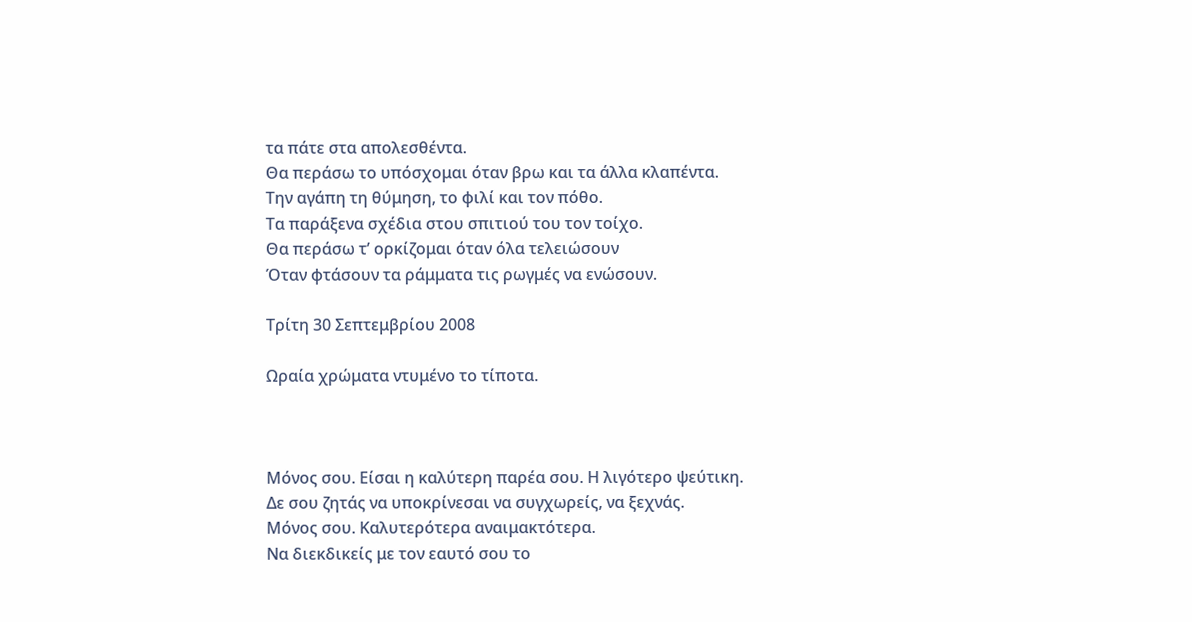τα πάτε στα απολεσθέντα.
Θα περάσω το υπόσχομαι όταν βρω και τα άλλα κλαπέντα.
Την αγάπη τη θύμηση, το φιλί και τον πόθο.
Τα παράξενα σχέδια στου σπιτιού του τον τοίχο.
Θα περάσω τ’ ορκίζομαι όταν όλα τελειώσουν
Όταν φτάσουν τα ράμματα τις ρωγμές να ενώσουν.

Τρίτη 30 Σεπτεμβρίου 2008

Ωραία χρώματα ντυμένο το τίποτα.



Μόνος σου. Είσαι η καλύτερη παρέα σου. Η λιγότερο ψεύτικη.
Δε σου ζητάς να υποκρίνεσαι να συγχωρείς, να ξεχνάς.
Μόνος σου. Καλυτερότερα αναιμακτότερα.
Να διεκδικείς με τον εαυτό σου το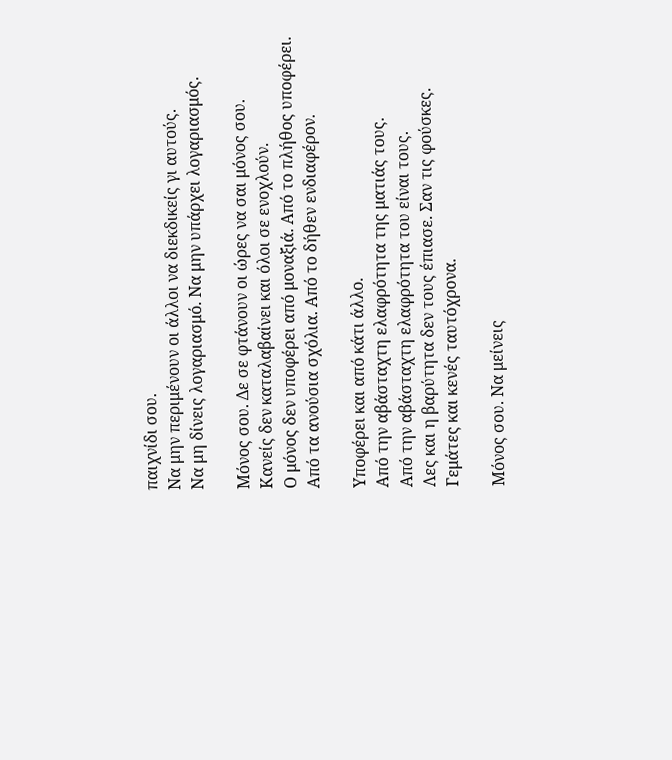παιχνίδι σου.
Να μην περιμένουν οι άλλοι να διεκδικείς γι αυτούς.
Να μη δίνεις λογαριασμό. Να μην υπάρχει λογαριασμός.

Μόνος σου. Δε σε φτάνουν οι ώρες να σαι μόνος σου.
Κανείς δεν καταλαβαίνει και όλοι σε ενοχλούν.
Ο μόνος δεν υποφέρει από μοναξιά. Από το πλήθος υποφέρει.
Από τα ανούσια σχόλια. Από το δήθεν ενδιαφέρον.

Υποφέρει και από κάτι άλλο.
Από την αβάσταχτη ελαφρότητα της ματιάς τους.
Από την αβάσταχτη ελαφρότητα του είναι τους.
Λες και η βαρύτητα δεν τους έπιασε. Σαν τις φούσκες.
Γεμάτες και κενές ταυτόχρονα.

Μόνος σου. Να μείνεις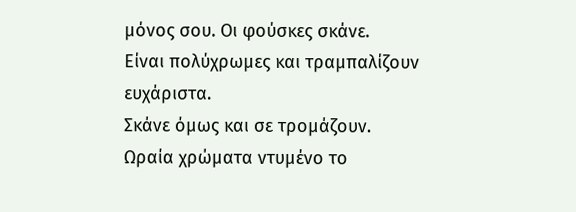μόνος σου. Οι φούσκες σκάνε.
Είναι πολύχρωμες και τραμπαλίζουν ευχάριστα.
Σκάνε όμως και σε τρομάζουν.
Ωραία χρώματα ντυμένο το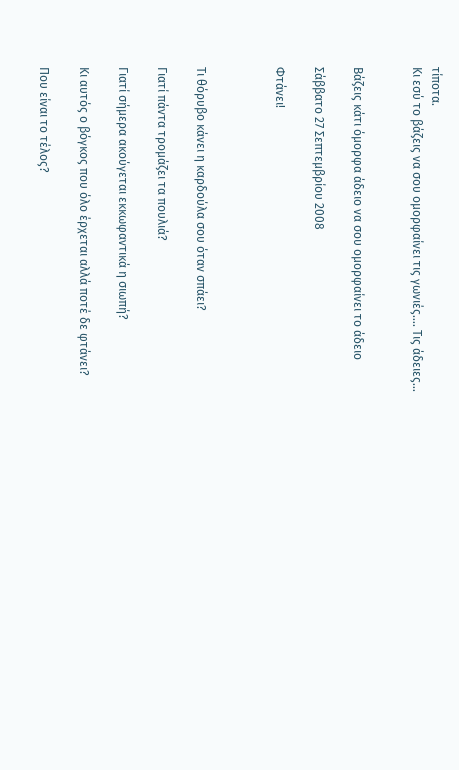τίποτα.
Κι εσύ το βάζεις να σου ομορφαίνει τις γωνιές…. Τις άδειες…


Βάζεις κάτι όμορφα άδειο να σου ομορφαίνει το άδειο

Σάββατο 27 Σεπτεμβρίου 2008

Φτάνει!



Τι θόρυβο κάνει η καρδούλα σου όταν σπάει?

Γιατί πάντα τρομάζει τα πουλιά?

Γιατί σήμερα ακούγεται εκκωφαντικά η σιωπή?

Κι αυτός ο βόγκος που όλο έρχεται αλλά ποτέ δε φτάνει?

Που είναι το τέλος?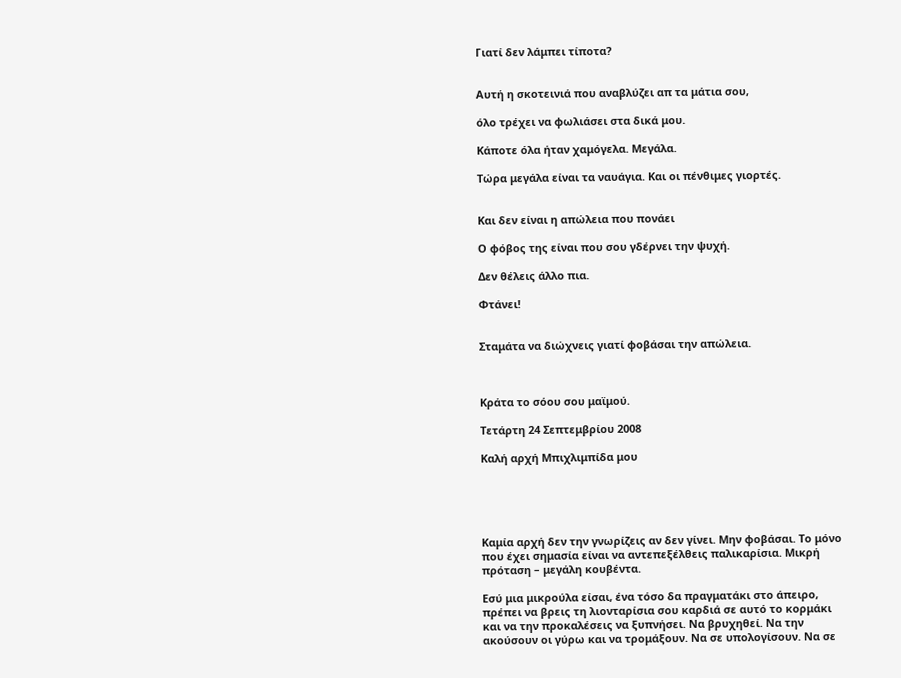Γιατί δεν λάμπει τίποτα?


Αυτή η σκοτεινιά που αναβλύζει απ τα μάτια σου,

όλο τρέχει να φωλιάσει στα δικά μου.

Κάποτε όλα ήταν χαμόγελα. Μεγάλα.

Τώρα μεγάλα είναι τα ναυάγια. Και οι πένθιμες γιορτές.


Και δεν είναι η απώλεια που πονάει

Ο φόβος της είναι που σου γδέρνει την ψυχή.

Δεν θέλεις άλλο πια.

Φτάνει!


Σταμάτα να διώχνεις γιατί φοβάσαι την απώλεια.



Κράτα το σόου σου μαϊμού.

Τετάρτη 24 Σεπτεμβρίου 2008

Καλή αρχή Μπιχλιμπίδα μου





Καμία αρχή δεν την γνωρίζεις αν δεν γίνει. Μην φοβάσαι. Το μόνο που έχει σημασία είναι να αντεπεξέλθεις παλικαρίσια. Μικρή πρόταση – μεγάλη κουβέντα.

Εσύ μια μικρούλα είσαι, ένα τόσο δα πραγματάκι στο άπειρο, πρέπει να βρεις τη λιονταρίσια σου καρδιά σε αυτό το κορμάκι και να την προκαλέσεις να ξυπνήσει. Να βρυχηθεί. Να την ακούσουν οι γύρω και να τρομάξουν. Να σε υπολογίσουν. Να σε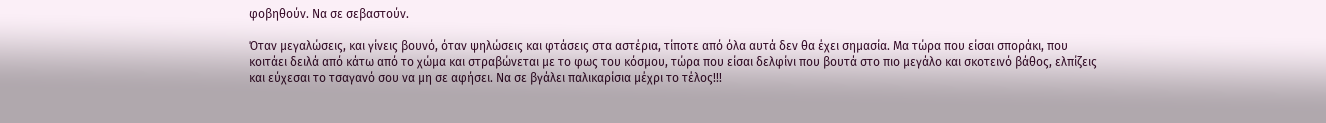φοβηθούν. Να σε σεβαστούν.

Όταν μεγαλώσεις, και γίνεις βουνό, όταν ψηλώσεις και φτάσεις στα αστέρια, τίποτε από όλα αυτά δεν θα έχει σημασία. Μα τώρα που είσαι σποράκι, που κοιτάει δειλά από κάτω από το χώμα και στραβώνεται με το φως του κόσμου, τώρα που είσαι δελφίνι που βουτά στο πιο μεγάλο και σκοτεινό βάθος, ελπίζεις και εύχεσαι το τσαγανό σου να μη σε αφήσει. Να σε βγάλει παλικαρίσια μέχρι το τέλος!!!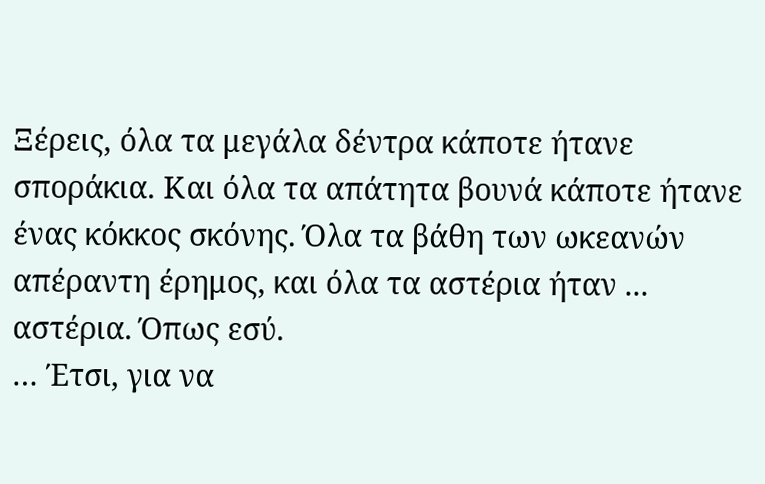Ξέρεις, όλα τα μεγάλα δέντρα κάποτε ήτανε σποράκια. Και όλα τα απάτητα βουνά κάποτε ήτανε ένας κόκκος σκόνης. Όλα τα βάθη των ωκεανών απέραντη έρημος, και όλα τα αστέρια ήταν ... αστέρια. Όπως εσύ.
… Έτσι, για να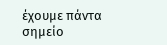έχουμε πάντα σημείο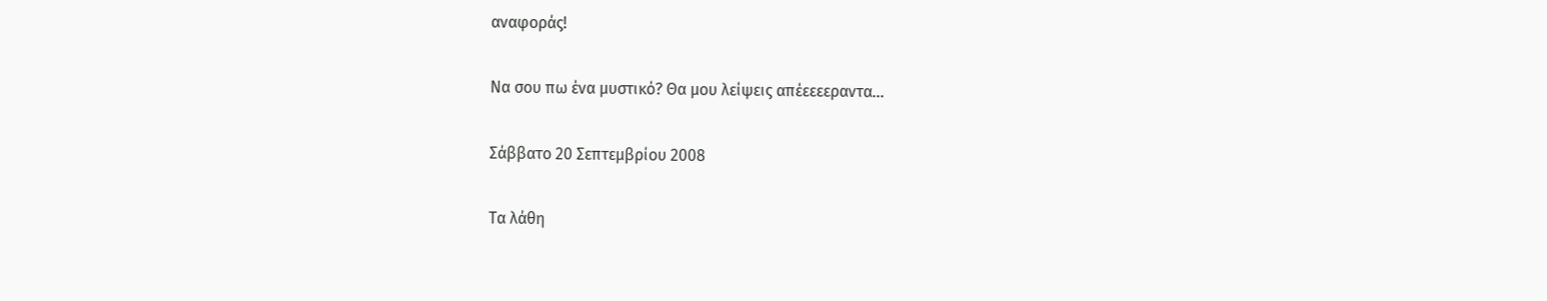αναφοράς!

Να σου πω ένα μυστικό? Θα μου λείψεις απέεεεεραντα...

Σάββατο 20 Σεπτεμβρίου 2008

Τα λάθη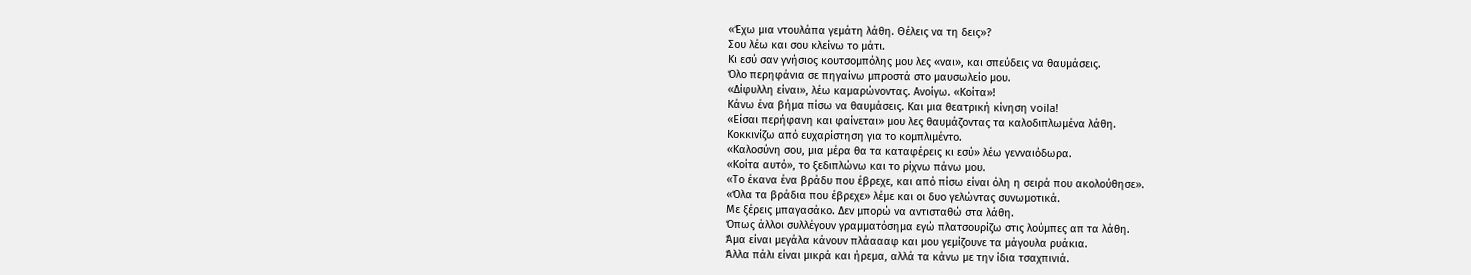«Έχω μια ντουλάπα γεμάτη λάθη. Θέλεις να τη δεις»?
Σου λέω και σου κλείνω το μάτι.
Κι εσύ σαν γνήσιος κουτσομπόλης μου λες «ναι», και σπεύδεις να θαυμάσεις.
Όλο περηφάνια σε πηγαίνω μπροστά στο μαυσωλείο μου.
«Δίφυλλη είναι», λέω καμαρώνοντας. Ανοίγω. «Κοίτα»!
Κάνω ένα βήμα πίσω να θαυμάσεις. Και μια θεατρική κίνηση voila!
«Είσαι περήφανη και φαίνεται» μου λες θαυμάζοντας τα καλοδιπλωμένα λάθη.
Κοκκινίζω από ευχαρίστηση για το κομπλιμέντο.
«Καλοσύνη σου, μια μέρα θα τα καταφέρεις κι εσύ» λέω γενναιόδωρα.
«Κοίτα αυτό», το ξεδιπλώνω και το ρίχνω πάνω μου.
«Το έκανα ένα βράδυ που έβρεχε, και από πίσω είναι όλη η σειρά που ακολούθησε».
«Όλα τα βράδια που έβρεχε» λέμε και οι δυο γελώντας συνωμοτικά.
Με ξέρεις μπαγασάκο. Δεν μπορώ να αντισταθώ στα λάθη.
Όπως άλλοι συλλέγουν γραμματόσημα εγώ πλατσουρίζω στις λούμπες απ τα λάθη.
Άμα είναι μεγάλα κάνουν πλάαααφ και μου γεμίζουνε τα μάγουλα ρυάκια.
Άλλα πάλι είναι μικρά και ήρεμα, αλλά τα κάνω με την ίδια τσαχπινιά.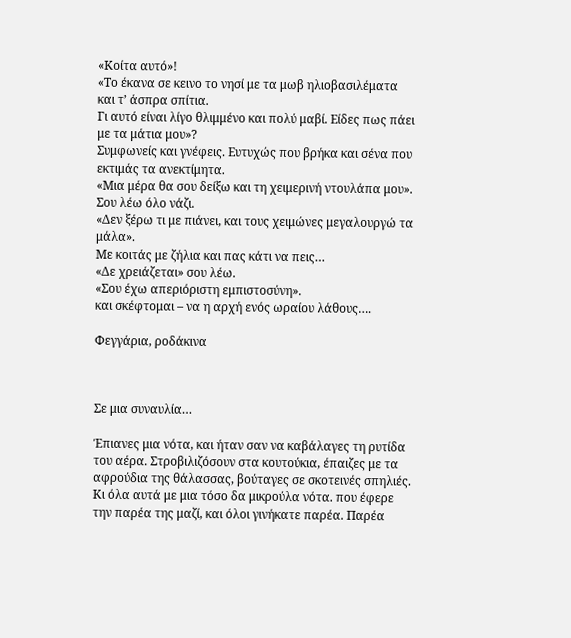«Κοίτα αυτό»!
«Το έκανα σε κεινο το νησί με τα μωβ ηλιοβασιλέματα και τ’ άσπρα σπίτια.
Γι αυτό είναι λίγο θλιμμένο και πολύ μαβί. Είδες πως πάει με τα μάτια μου»?
Συμφωνείς και γνέφεις. Ευτυχώς που βρήκα και σένα που εκτιμάς τα ανεκτίμητα.
«Μια μέρα θα σου δείξω και τη χειμερινή ντουλάπα μου». Σου λέω όλο νάζι.
«Δεν ξέρω τι με πιάνει, και τους χειμώνες μεγαλουργώ τα μάλα».
Με κοιτάς με ζήλια και πας κάτι να πεις…
«Δε χρειάζεται» σου λέω.
«Σου έχω απεριόριστη εμπιστοσύνη».
και σκέφτομαι – να η αρχή ενός ωραίου λάθους….

Φεγγάρια, ροδάκινα



Σε μια συναυλία…

Έπιανες μια νότα, και ήταν σαν να καβάλαγες τη ρυτίδα του αέρα. Στροβιλιζόσουν στα κουτούκια, έπαιζες με τα αφρούδια της θάλασσας, βούταγες σε σκοτεινές σπηλιές. Κι όλα αυτά με μια τόσο δα μικρούλα νότα. που έφερε την παρέα της μαζί, και όλοι γινήκατε παρέα. Παρέα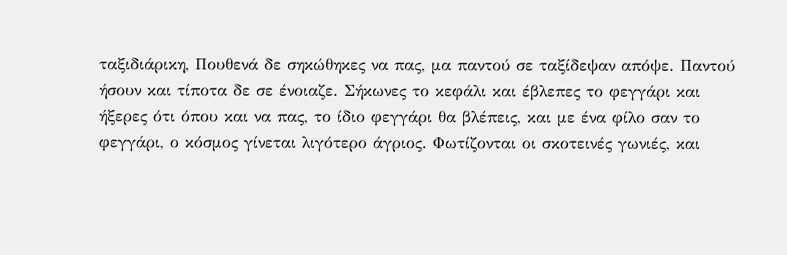ταξιδιάρικη, Πουθενά δε σηκώθηκες να πας, μα παντού σε ταξίδεψαν απόψε. Παντού ήσουν και τίποτα δε σε ένοιαζε. Σήκωνες το κεφάλι και έβλεπες το φεγγάρι και ήξερες ότι όπου και να πας, το ίδιο φεγγάρι θα βλέπεις, και με ένα φίλο σαν το φεγγάρι, ο κόσμος γίνεται λιγότερο άγριος. Φωτίζονται οι σκοτεινές γωνιές, και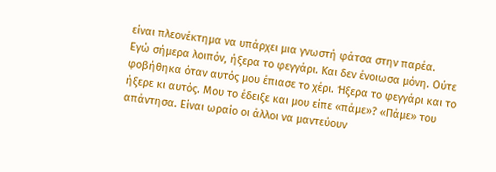είναι πλεονέκτημα να υπάρχει μια γνωστή φάτσα στην παρέα.
Εγώ σήμερα λοιπόν, ήξερα το φεγγάρι. Και δεν ένοιωσα μόνη. Ούτε φοβήθηκα όταν αυτός μου έπιασε το χέρι. Ήξερα το φεγγάρι και το ήξερε κι αυτός. Μου το έδειξε και μου είπε «πάμε»? «Πάμε» του απάντησα. Είναι ωραίο οι άλλοι να μαντεύουν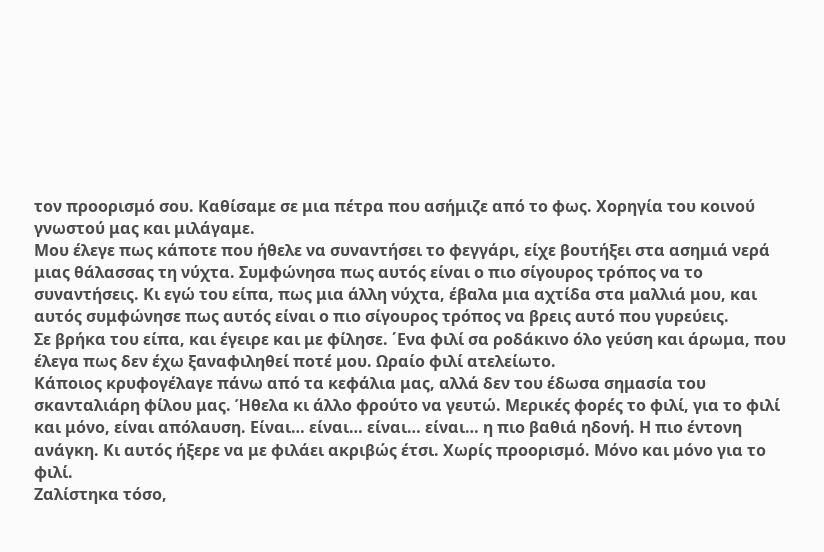τον προορισμό σου. Καθίσαμε σε μια πέτρα που ασήμιζε από το φως. Χορηγία του κοινού γνωστού μας και μιλάγαμε.
Μου έλεγε πως κάποτε που ήθελε να συναντήσει το φεγγάρι, είχε βουτήξει στα ασημιά νερά μιας θάλασσας τη νύχτα. Συμφώνησα πως αυτός είναι ο πιο σίγουρος τρόπος να το συναντήσεις. Κι εγώ του είπα, πως μια άλλη νύχτα, έβαλα μια αχτίδα στα μαλλιά μου, και αυτός συμφώνησε πως αυτός είναι ο πιο σίγουρος τρόπος να βρεις αυτό που γυρεύεις.
Σε βρήκα του είπα, και έγειρε και με φίλησε. ΄Ενα φιλί σα ροδάκινο όλο γεύση και άρωμα, που έλεγα πως δεν έχω ξαναφιληθεί ποτέ μου. Ωραίο φιλί ατελείωτο.
Κάποιος κρυφογέλαγε πάνω από τα κεφάλια μας, αλλά δεν του έδωσα σημασία του σκανταλιάρη φίλου μας. Ήθελα κι άλλο φρούτο να γευτώ. Μερικές φορές το φιλί, για το φιλί και μόνο, είναι απόλαυση. Είναι… είναι… είναι… είναι… η πιο βαθιά ηδονή. Η πιο έντονη ανάγκη. Κι αυτός ήξερε να με φιλάει ακριβώς έτσι. Χωρίς προορισμό. Μόνο και μόνο για το φιλί.
Ζαλίστηκα τόσο,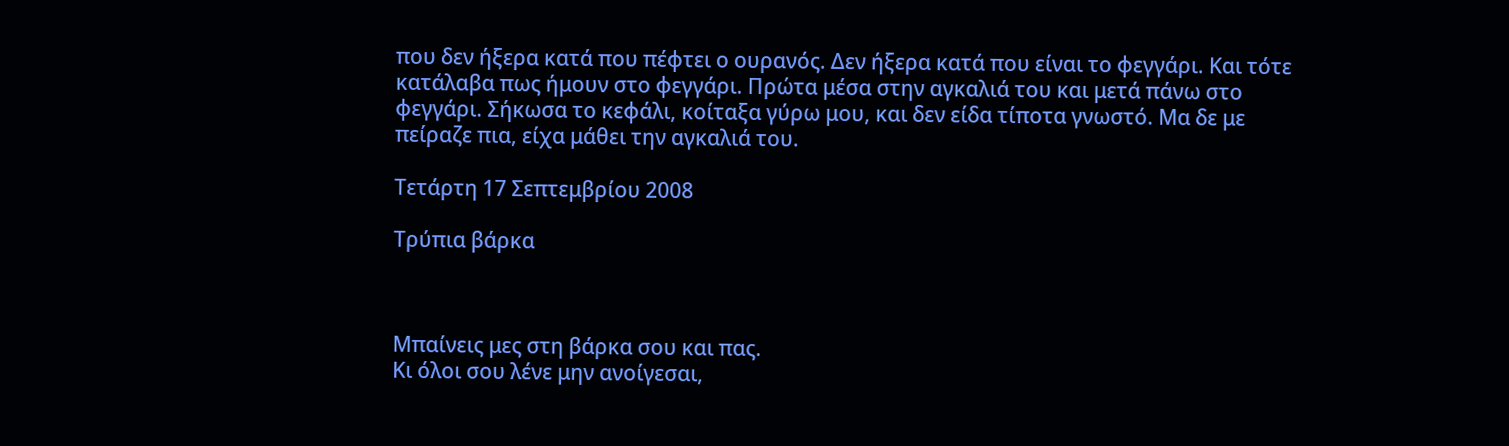που δεν ήξερα κατά που πέφτει ο ουρανός. Δεν ήξερα κατά που είναι το φεγγάρι. Και τότε κατάλαβα πως ήμουν στο φεγγάρι. Πρώτα μέσα στην αγκαλιά του και μετά πάνω στο φεγγάρι. Σήκωσα το κεφάλι, κοίταξα γύρω μου, και δεν είδα τίποτα γνωστό. Μα δε με πείραζε πια, είχα μάθει την αγκαλιά του.

Τετάρτη 17 Σεπτεμβρίου 2008

Τρύπια βάρκα



Μπαίνεις μες στη βάρκα σου και πας.
Κι όλοι σου λένε μην ανοίγεσαι,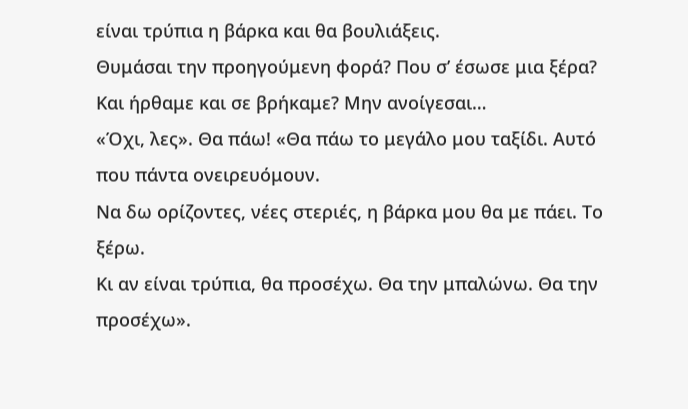είναι τρύπια η βάρκα και θα βουλιάξεις.
Θυμάσαι την προηγούμενη φορά? Που σ’ έσωσε μια ξέρα?
Και ήρθαμε και σε βρήκαμε? Μην ανοίγεσαι…
«Όχι, λες». Θα πάω! «Θα πάω το μεγάλο μου ταξίδι. Αυτό που πάντα ονειρευόμουν.
Να δω ορίζοντες, νέες στεριές, η βάρκα μου θα με πάει. Το ξέρω.
Κι αν είναι τρύπια, θα προσέχω. Θα την μπαλώνω. Θα την προσέχω».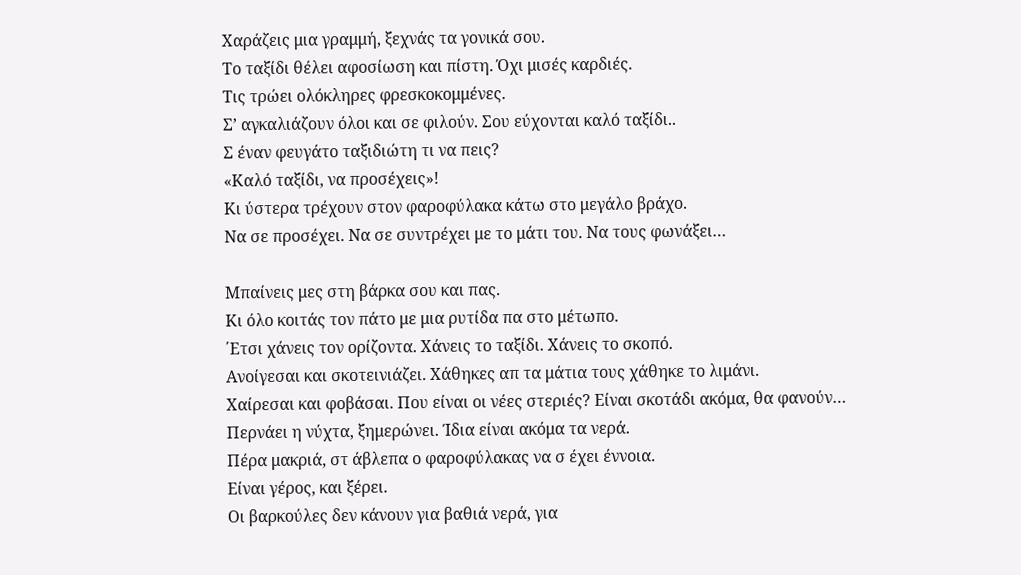Χαράζεις μια γραμμή, ξεχνάς τα γονικά σου.
Το ταξίδι θέλει αφοσίωση και πίστη. Όχι μισές καρδιές.
Τις τρώει ολόκληρες φρεσκοκομμένες.
Σ’ αγκαλιάζουν όλοι και σε φιλούν. Σου εύχονται καλό ταξίδι..
Σ έναν φευγάτο ταξιδιώτη τι να πεις?
«Καλό ταξίδι, να προσέχεις»!
Κι ύστερα τρέχουν στον φαροφύλακα κάτω στο μεγάλο βράχο.
Να σε προσέχει. Να σε συντρέχει με το μάτι του. Να τους φωνάξει…

Μπαίνεις μες στη βάρκα σου και πας.
Κι όλο κοιτάς τον πάτο με μια ρυτίδα πα στο μέτωπο.
΄Ετσι χάνεις τον ορίζοντα. Χάνεις το ταξίδι. Χάνεις το σκοπό.
Ανοίγεσαι και σκοτεινιάζει. Χάθηκες απ τα μάτια τους χάθηκε το λιμάνι.
Χαίρεσαι και φοβάσαι. Που είναι οι νέες στεριές? Είναι σκοτάδι ακόμα, θα φανούν…
Περνάει η νύχτα, ξημερώνει. Ίδια είναι ακόμα τα νερά.
Πέρα μακριά, στ άβλεπα ο φαροφύλακας να σ έχει έννοια.
Είναι γέρος, και ξέρει.
Οι βαρκούλες δεν κάνουν για βαθιά νερά, για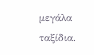μεγάλα ταξίδια.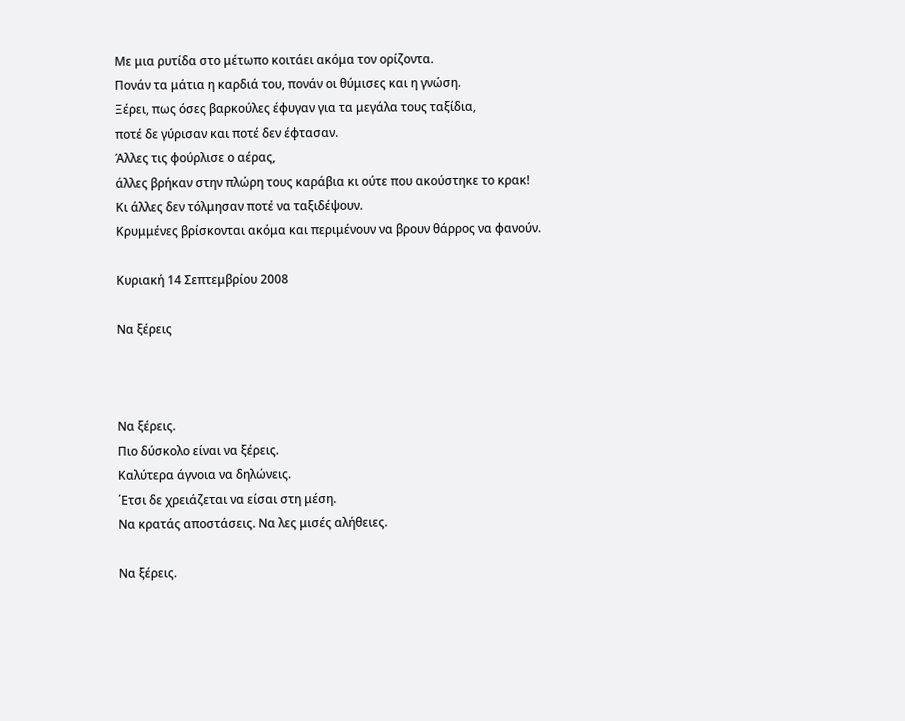Με μια ρυτίδα στο μέτωπο κοιτάει ακόμα τον ορίζοντα.
Πονάν τα μάτια η καρδιά του, πονάν οι θύμισες και η γνώση.
Ξέρει, πως όσες βαρκούλες έφυγαν για τα μεγάλα τους ταξίδια,
ποτέ δε γύρισαν και ποτέ δεν έφτασαν.
Άλλες τις φούρλισε ο αέρας,
άλλες βρήκαν στην πλώρη τους καράβια κι ούτε που ακούστηκε το κρακ!
Κι άλλες δεν τόλμησαν ποτέ να ταξιδέψουν.
Κρυμμένες βρίσκονται ακόμα και περιμένουν να βρουν θάρρος να φανούν.

Κυριακή 14 Σεπτεμβρίου 2008

Να ξέρεις



Να ξέρεις.
Πιο δύσκολο είναι να ξέρεις.
Καλύτερα άγνοια να δηλώνεις.
΄Ετσι δε χρειάζεται να είσαι στη μέση.
Να κρατάς αποστάσεις. Να λες μισές αλήθειες.

Να ξέρεις.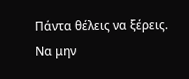Πάντα θέλεις να ξέρεις.
Να μην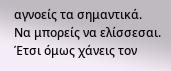αγνοείς τα σημαντικά.
Να μπορείς να ελίσσεσαι.
Έτσι όμως χάνεις τον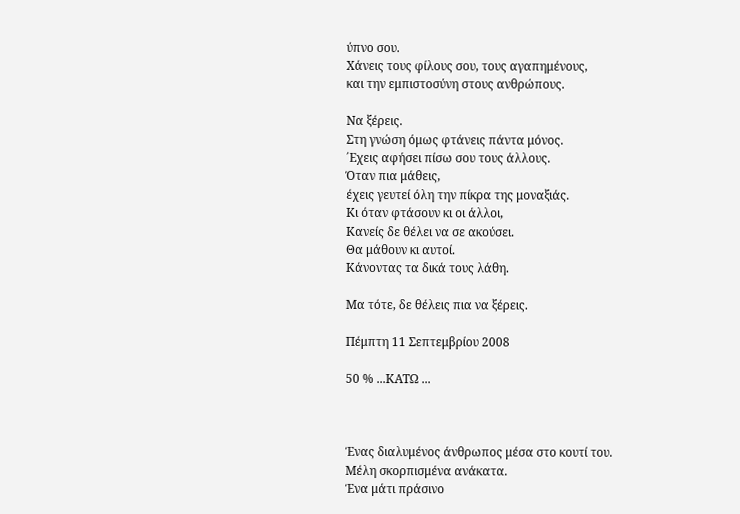ύπνο σου.
Χάνεις τους φίλους σου, τους αγαπημένους,
και την εμπιστοσύνη στους ανθρώπους.

Να ξέρεις.
Στη γνώση όμως φτάνεις πάντα μόνος.
΄Εχεις αφήσει πίσω σου τους άλλους.
Όταν πια μάθεις,
έχεις γευτεί όλη την πίκρα της μοναξιάς.
Κι όταν φτάσουν κι οι άλλοι,
Κανείς δε θέλει να σε ακούσει.
Θα μάθουν κι αυτοί.
Κάνοντας τα δικά τους λάθη.

Μα τότε, δε θέλεις πια να ξέρεις.

Πέμπτη 11 Σεπτεμβρίου 2008

50 % ...ΚΑΤΩ ...



Ένας διαλυμένος άνθρωπος μέσα στο κουτί του.
Μέλη σκορπισμένα ανάκατα.
Ένα μάτι πράσινο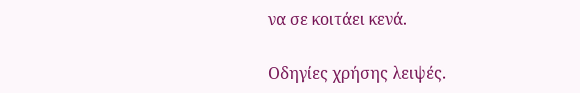να σε κοιτάει κενά.

Οδηγίες χρήσης λειψές.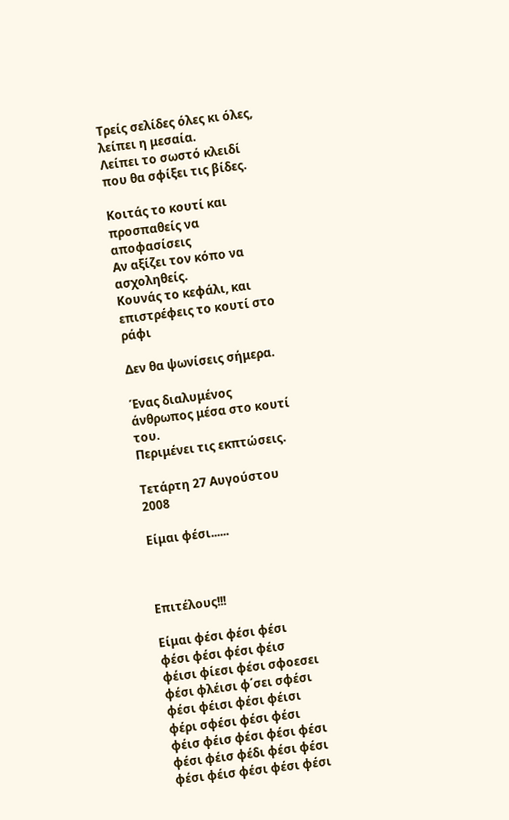Τρείς σελίδες όλες κι όλες, λείπει η μεσαία.
Λείπει το σωστό κλειδί που θα σφίξει τις βίδες.

Κοιτάς το κουτί και προσπαθείς να αποφασίσεις
Αν αξίζει τον κόπο να ασχοληθείς.
Κουνάς το κεφάλι, και επιστρέφεις το κουτί στο ράφι

Δεν θα ψωνίσεις σήμερα.

Ένας διαλυμένος άνθρωπος μέσα στο κουτί του.
Περιμένει τις εκπτώσεις.

Τετάρτη 27 Αυγούστου 2008

Είμαι φέσι......



Επιτέλους!!!

Είμαι φέσι φέσι φέσι φέσι φέσι φέσι φέισ φέισι φίεσι φέσι σφοεσει φέσι φλέισι φ΄σει σφέσι φέσι φέισι φέσι φέισι φέρι σφέσι φέσι φέσι φέισ φέισ φέσι φέσι φέσι φέσι φέισ φέδι φέσι φέσι φέσι φέισ φέσι φέσι φέσι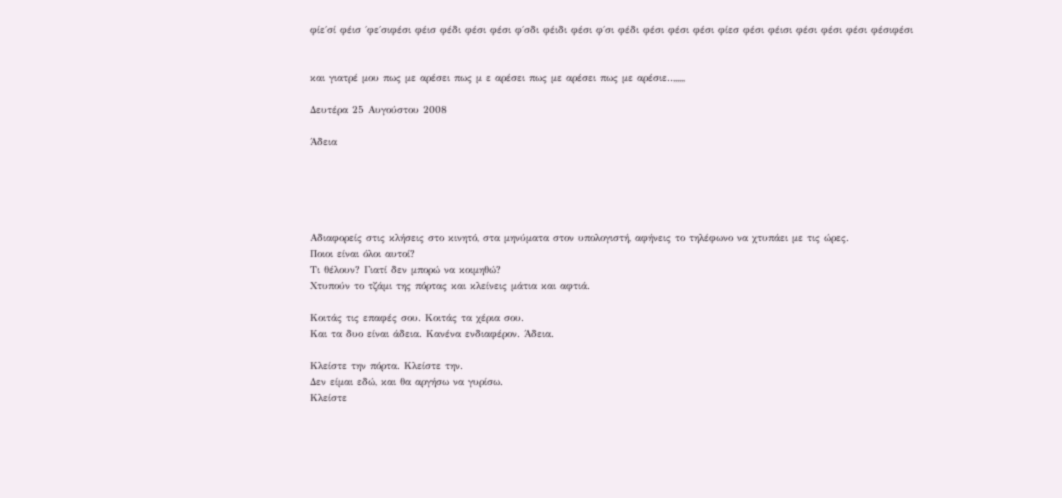φίε΄σί φέισ ΄φε΄σιφέσι φέισ φέδι φέσι φέσι φ΄σδι φέιδι φέσι φ΄σι φέδι φέσι φέσι φέσι φίεσ φέσι φέισι φέσι φέσι φέσι φέσιφέσι


και γιατρέ μου πως με αρέσει πως μ ε αρέσει πως με αρέσει πως με αρέσιε..,,,,,,

Δευτέρα 25 Αυγούστου 2008

Άδεια





Αδιαφορείς στις κλήσεις στο κινητό, στα μηνύματα στον υπολογιστή, αφήνεις το τηλέφωνο να χτυπάει με τις ώρες.
Ποιοι είναι όλοι αυτοί?
Τι θέλουν? Γιατί δεν μπορώ να κοιμηθώ?
Χτυπούν το τζάμι της πόρτας και κλείνεις μάτια και αφτιά.

Κοιτάς τις επαφές σου. Κοιτάς τα χέρια σου.
Και τα δυο είναι άδεια. Κανένα ενδιαφέρον. Άδεια.

Κλείστε την πόρτα. Κλείστε την.
Δεν είμαι εδώ, και θα αργήσω να γυρίσω.
Κλείστε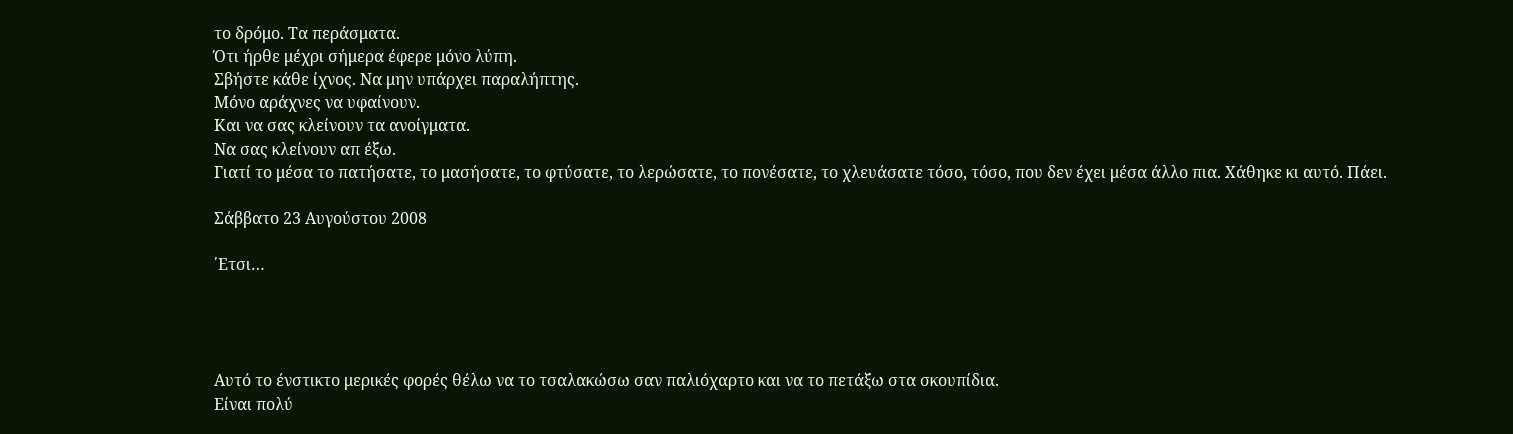το δρόμο. Τα περάσματα.
Ότι ήρθε μέχρι σήμερα έφερε μόνο λύπη.
Σβήστε κάθε ίχνος. Να μην υπάρχει παραλήπτης.
Μόνο αράχνες να υφαίνουν.
Και να σας κλείνουν τα ανοίγματα.
Να σας κλείνουν απ έξω.
Γιατί το μέσα το πατήσατε, το μασήσατε, το φτύσατε, το λερώσατε, το πονέσατε, το χλευάσατε τόσο, τόσο, που δεν έχει μέσα άλλο πια. Χάθηκε κι αυτό. Πάει.

Σάββατο 23 Αυγούστου 2008

΄Ετσι…




Αυτό το ένστικτο μερικές φορές θέλω να το τσαλακώσω σαν παλιόχαρτο και να το πετάξω στα σκουπίδια.
Είναι πολύ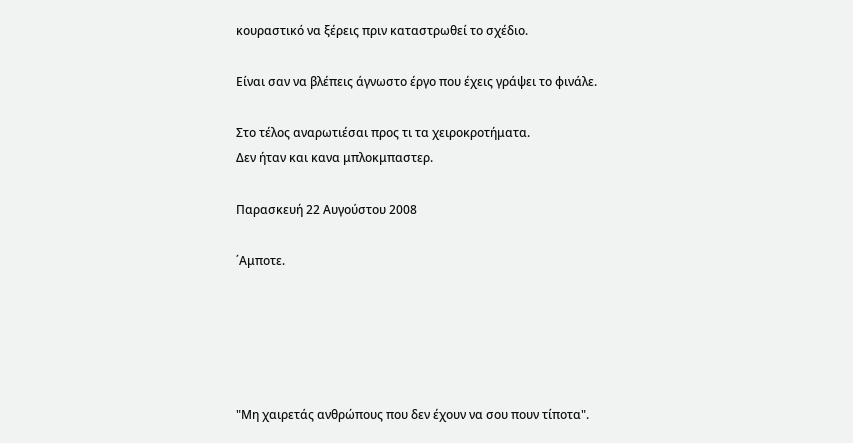κουραστικό να ξέρεις πριν καταστρωθεί το σχέδιο.

Είναι σαν να βλέπεις άγνωστο έργο που έχεις γράψει το φινάλε.

Στο τέλος αναρωτιέσαι προς τι τα χειροκροτήματα.
Δεν ήταν και κανα μπλοκμπαστερ.

Παρασκευή 22 Αυγούστου 2008

΄Αμποτε.





"Μη χαιρετάς ανθρώπους που δεν έχουν να σου πουν τίποτα".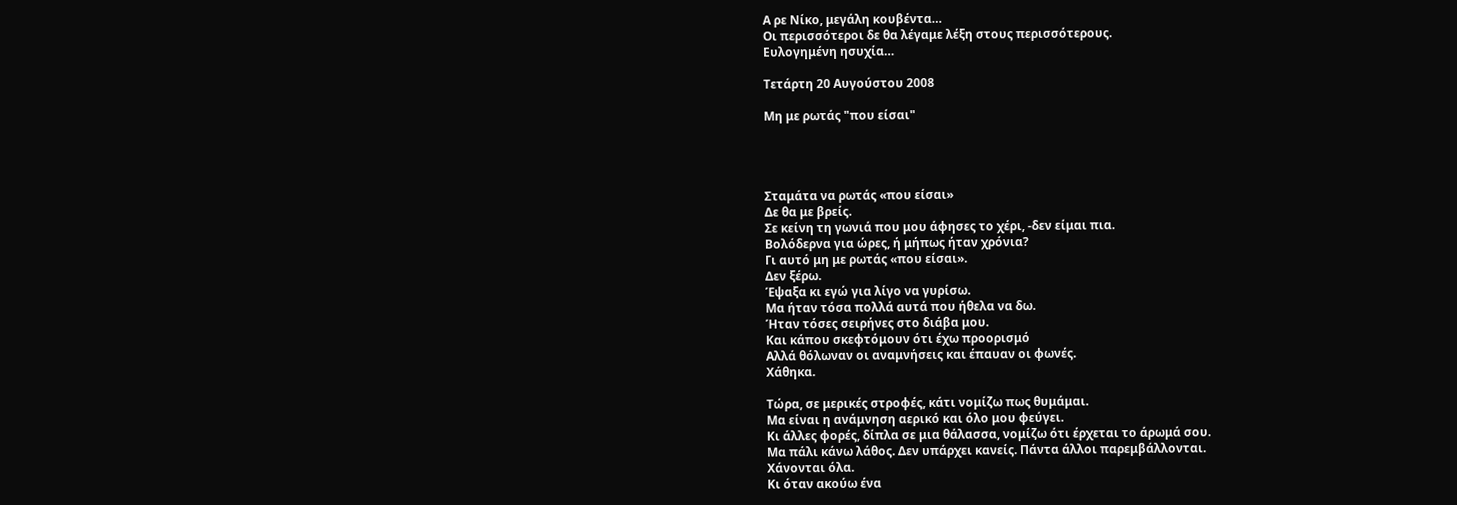Α ρε Νίκο, μεγάλη κουβέντα…
Οι περισσότεροι δε θα λέγαμε λέξη στους περισσότερους.
Ευλογημένη ησυχία…

Τετάρτη 20 Αυγούστου 2008

Μη με ρωτάς "που είσαι"




Σταμάτα να ρωτάς «που είσαι»
Δε θα με βρείς.
Σε κείνη τη γωνιά που μου άφησες το χέρι, -δεν είμαι πια.
Βολόδερνα για ώρες, ή μήπως ήταν χρόνια?
Γι αυτό μη με ρωτάς «που είσαι».
Δεν ξέρω.
Έψαξα κι εγώ για λίγο να γυρίσω.
Μα ήταν τόσα πολλά αυτά που ήθελα να δω.
Ήταν τόσες σειρήνες στο διάβα μου.
Και κάπου σκεφτόμουν ότι έχω προορισμό
Αλλά θόλωναν οι αναμνήσεις και έπαυαν οι φωνές.
Χάθηκα.

Τώρα, σε μερικές στροφές, κάτι νομίζω πως θυμάμαι.
Μα είναι η ανάμνηση αερικό και όλο μου φεύγει.
Κι άλλες φορές, δίπλα σε μια θάλασσα, νομίζω ότι έρχεται το άρωμά σου.
Μα πάλι κάνω λάθος. Δεν υπάρχει κανείς. Πάντα άλλοι παρεμβάλλονται.
Χάνονται όλα.
Κι όταν ακούω ένα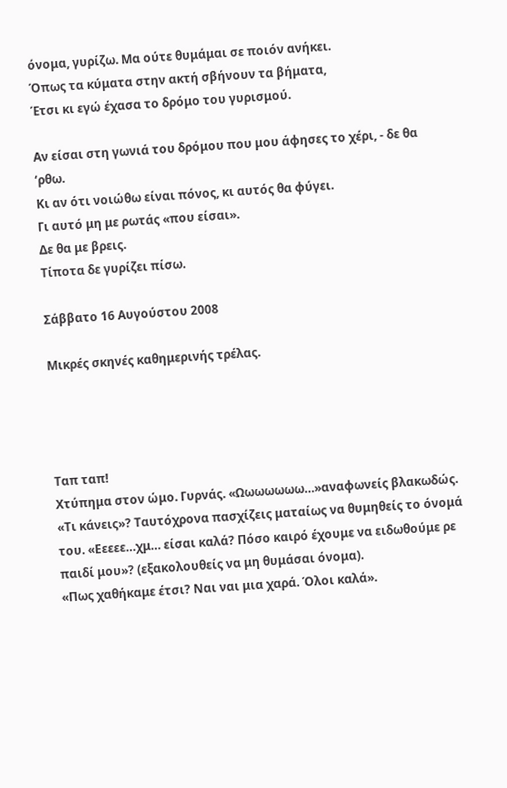όνομα, γυρίζω. Μα ούτε θυμάμαι σε ποιόν ανήκει.
Όπως τα κύματα στην ακτή σβήνουν τα βήματα,
Έτσι κι εγώ έχασα το δρόμο του γυρισμού.

Αν είσαι στη γωνιά του δρόμου που μου άφησες το χέρι, - δε θα ‘ρθω.
Κι αν ότι νοιώθω είναι πόνος, κι αυτός θα φύγει.
Γι αυτό μη με ρωτάς «που είσαι».
Δε θα με βρεις.
Τίποτα δε γυρίζει πίσω.

Σάββατο 16 Αυγούστου 2008

Μικρές σκηνές καθημερινής τρέλας.




Ταπ ταπ!
Χτύπημα στον ώμο. Γυρνάς. «Ωωωωωωω…»αναφωνείς βλακωδώς.
«Τι κάνεις»? Ταυτόχρονα πασχίζεις ματαίως να θυμηθείς το όνομά του. «Εεεεε…χμ… είσαι καλά? Πόσο καιρό έχουμε να ειδωθούμε ρε παιδί μου»? (εξακολουθείς να μη θυμάσαι όνομα).
«Πως χαθήκαμε έτσι? Ναι ναι μια χαρά. Όλοι καλά».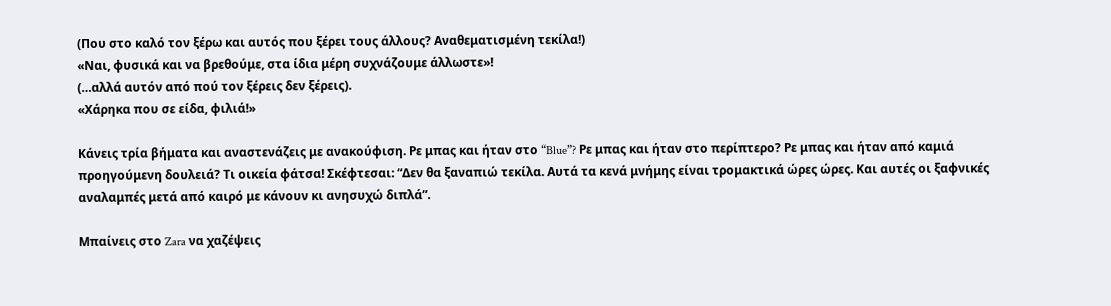(Που στο καλό τον ξέρω και αυτός που ξέρει τους άλλους? Αναθεματισμένη τεκίλα!)
«Ναι, φυσικά και να βρεθούμε, στα ίδια μέρη συχνάζουμε άλλωστε»!
(…αλλά αυτόν από πού τον ξέρεις δεν ξέρεις).
«Χάρηκα που σε είδα, φιλιά!»

Κάνεις τρία βήματα και αναστενάζεις με ανακούφιση. Ρε μπας και ήταν στο “Blue”? Ρε μπας και ήταν στο περίπτερο? Ρε μπας και ήταν από καμιά προηγούμενη δουλειά? Τι οικεία φάτσα! Σκέφτεσαι: “Δεν θα ξαναπιώ τεκίλα. Αυτά τα κενά μνήμης είναι τρομακτικά ώρες ώρες. Και αυτές οι ξαφνικές αναλαμπές μετά από καιρό με κάνουν κι ανησυχώ διπλά”.

Μπαίνεις στο Zara να χαζέψεις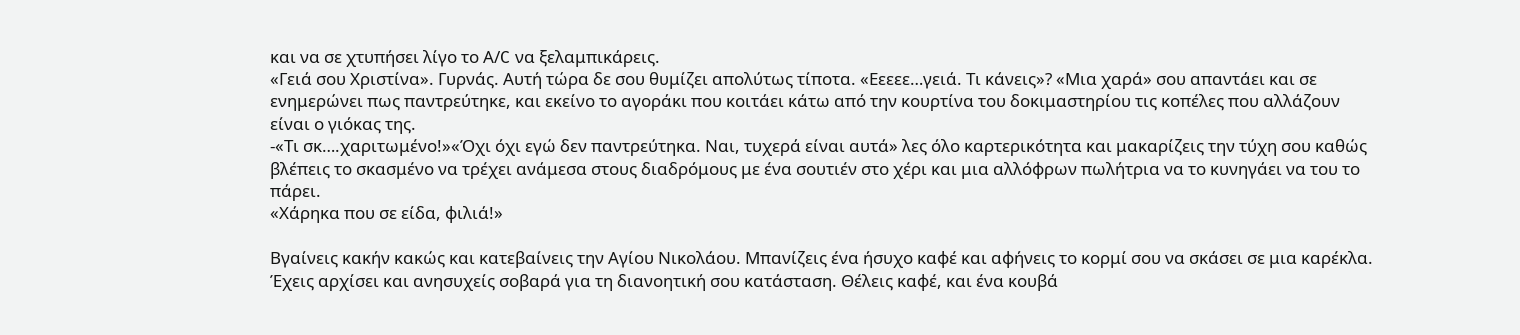και να σε χτυπήσει λίγο το Α/C να ξελαμπικάρεις.
«Γειά σου Χριστίνα». Γυρνάς. Αυτή τώρα δε σου θυμίζει απολύτως τίποτα. «Εεεεε…γειά. Τι κάνεις»? «Μια χαρά» σου απαντάει και σε ενημερώνει πως παντρεύτηκε, και εκείνο το αγοράκι που κοιτάει κάτω από την κουρτίνα του δοκιμαστηρίου τις κοπέλες που αλλάζουν είναι ο γιόκας της.
-«Τι σκ….χαριτωμένο!»«Όχι όχι εγώ δεν παντρεύτηκα. Ναι, τυχερά είναι αυτά» λες όλο καρτερικότητα και μακαρίζεις την τύχη σου καθώς βλέπεις το σκασμένο να τρέχει ανάμεσα στους διαδρόμους με ένα σουτιέν στο χέρι και μια αλλόφρων πωλήτρια να το κυνηγάει να του το πάρει.
«Χάρηκα που σε είδα, φιλιά!»

Βγαίνεις κακήν κακώς και κατεβαίνεις την Αγίου Νικολάου. Μπανίζεις ένα ήσυχο καφέ και αφήνεις το κορμί σου να σκάσει σε μια καρέκλα. Έχεις αρχίσει και ανησυχείς σοβαρά για τη διανοητική σου κατάσταση. Θέλεις καφέ, και ένα κουβά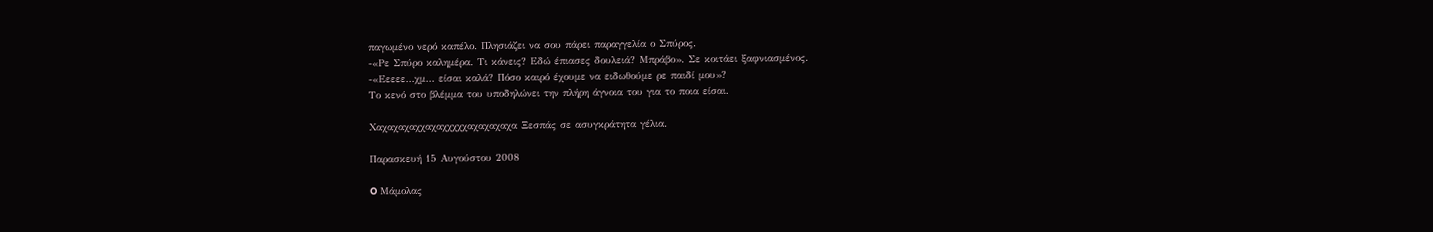παγωμένο νερό καπέλο. Πλησιάζει να σου πάρει παραγγελία ο Σπύρος.
-«Ρε Σπύρο καλημέρα. Τι κάνεις? Εδώ έπιασες δουλειά? Μπράβο». Σε κοιτάει ξαφνιασμένος.
-«Εεεεε…χμ… είσαι καλά? Πόσο καιρό έχουμε να ειδωθούμε ρε παιδί μου»?
Το κενό στο βλέμμα του υποδηλώνει την πλήρη άγνοια του για το ποια είσαι.

Χαχαχαχαχχαχαχχχχχαχαχαχαχα Ξεσπάς σε ασυγκράτητα γέλια.

Παρασκευή 15 Αυγούστου 2008

O Μάμολας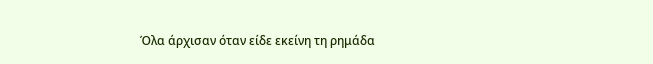Όλα άρχισαν όταν είδε εκείνη τη ρημάδα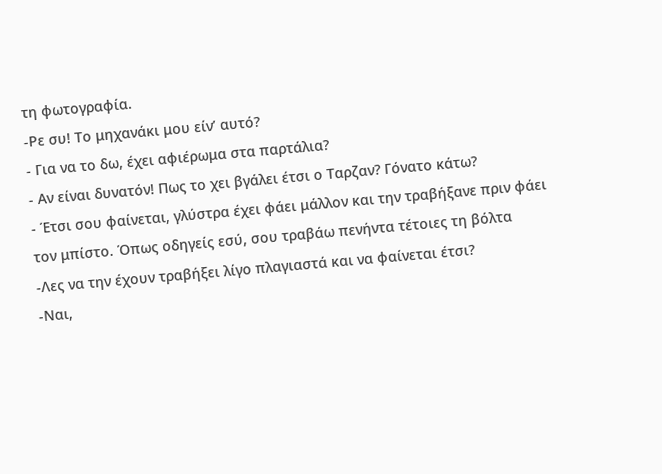τη φωτογραφία.
-Ρε συ! Το μηχανάκι μου είν’ αυτό?
- Για να το δω, έχει αφιέρωμα στα παρτάλια?
- Αν είναι δυνατόν! Πως το χει βγάλει έτσι ο Ταρζαν? Γόνατο κάτω?
- Έτσι σου φαίνεται, γλύστρα έχει φάει μάλλον και την τραβήξανε πριν φάει τον μπίστο. Όπως οδηγείς εσύ, σου τραβάω πενήντα τέτοιες τη βόλτα
-Λες να την έχουν τραβήξει λίγο πλαγιαστά και να φαίνεται έτσι?
-Ναι,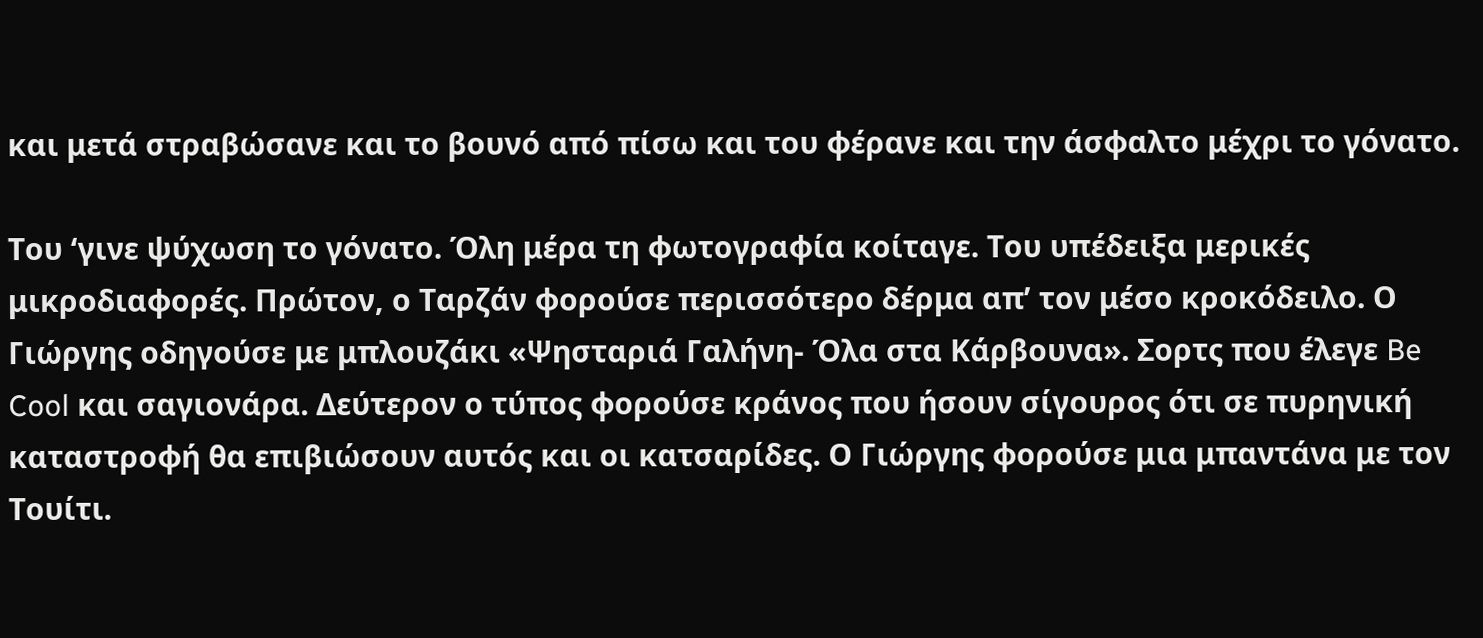και μετά στραβώσανε και το βουνό από πίσω και του φέρανε και την άσφαλτο μέχρι το γόνατο.

Του ‘γινε ψύχωση το γόνατο. Όλη μέρα τη φωτογραφία κοίταγε. Του υπέδειξα μερικές μικροδιαφορές. Πρώτον, ο Ταρζάν φορούσε περισσότερο δέρμα απ’ τον μέσο κροκόδειλο. Ο Γιώργης οδηγούσε με μπλουζάκι «Ψησταριά Γαλήνη- Όλα στα Κάρβουνα». Σορτς που έλεγε Be Cool και σαγιονάρα. Δεύτερον ο τύπος φορούσε κράνος που ήσουν σίγουρος ότι σε πυρηνική καταστροφή θα επιβιώσουν αυτός και οι κατσαρίδες. Ο Γιώργης φορούσε μια μπαντάνα με τον Τουίτι.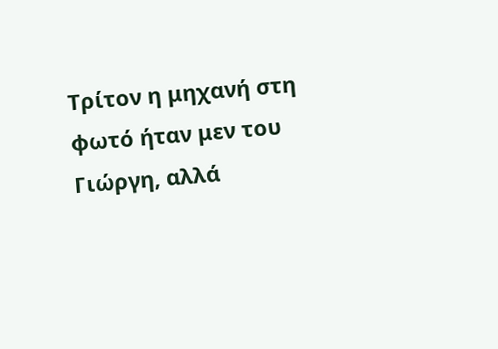Τρίτον η μηχανή στη φωτό ήταν μεν του Γιώργη, αλλά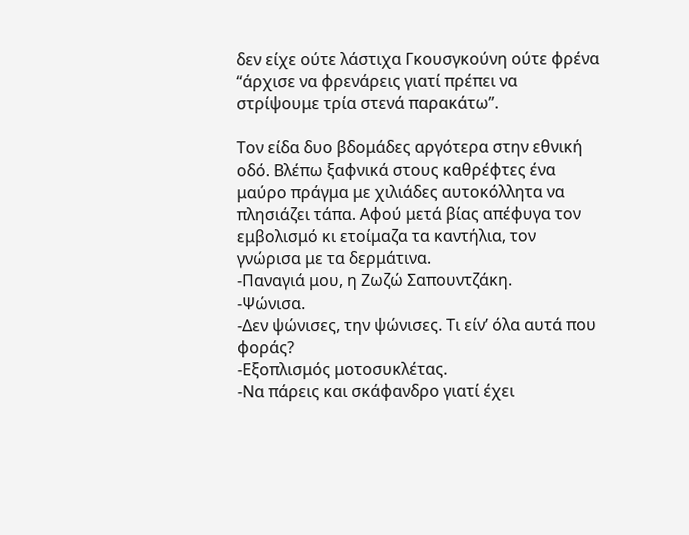δεν είχε ούτε λάστιχα Γκουσγκούνη ούτε φρένα “άρχισε να φρενάρεις γιατί πρέπει να στρίψουμε τρία στενά παρακάτω”.

Τον είδα δυο βδομάδες αργότερα στην εθνική οδό. Βλέπω ξαφνικά στους καθρέφτες ένα μαύρο πράγμα με χιλιάδες αυτοκόλλητα να πλησιάζει τάπα. Αφού μετά βίας απέφυγα τον εμβολισμό κι ετοίμαζα τα καντήλια, τον γνώρισα με τα δερμάτινα.
-Παναγιά μου, η Ζωζώ Σαπουντζάκη.
-Ψώνισα.
-Δεν ψώνισες, την ψώνισες. Τι είν’ όλα αυτά που φοράς?
-Εξοπλισμός μοτοσυκλέτας.
-Να πάρεις και σκάφανδρο γιατί έχει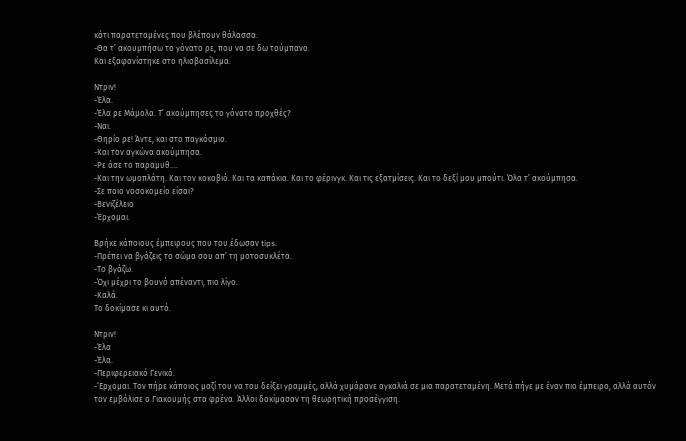κάτι παρατεταμένες που βλέπουν θάλασσα.
-Θα τ’ ακουμπήσω το γόνατο ρε, που να σε δω τούμπανο.
Και εξαφανίστηκε στο ηλιοβασίλεμα.

Ντριν!
-Έλα.
-Έλα ρε Μάμολα. Τ’ ακούμπησες το γόνατο προχθές?
-Ναι.
-Θηρίο ρε! Άντε, και στο παγκόσμιο.
-Και τον αγκώνα ακούμπησα.
-Ρε άσε το παραμυθ….
-Και την ωμοπλάτη. Και τον κοκοβιό. Και τα καπάκια. Και το φέρινγκ. Και τις εξατμίσεις. Και το δεξί μου μπούτι. Όλα τ’ ακούμπησα.
-Σε ποιο νοσοκομείο είσαι?
-Βενιζέλειο
-Έρχομαι.

Βρήκε κάποιους έμπειρους που του έδωσαν tips.
-Πρέπει να βγάζεις το σώμα σου απ’ τη μοτοσυκλέτα.
-Το βγάζω.
-Όχι μέχρι το βουνό απέναντι, πιο λίγο.
-Καλά.
Το δοκίμασε κι αυτό.

Ντριν!
-Έλα
-Έλα.
-Περιφερειακό Γενικό.
-‘Ερχομαι. Τον πήρε κάποιος μαζί του να του δείξει γραμμές, αλλά χυμάρανε αγκαλιά σε μια παρατεταμένη. Μετά πήγε με έναν πιο έμπειρο, αλλά αυτόν τον εμβόλισε ο Γιακουμής στα φρένα. Άλλοι δοκίμασαν τη θεωρητική προσέγγιση.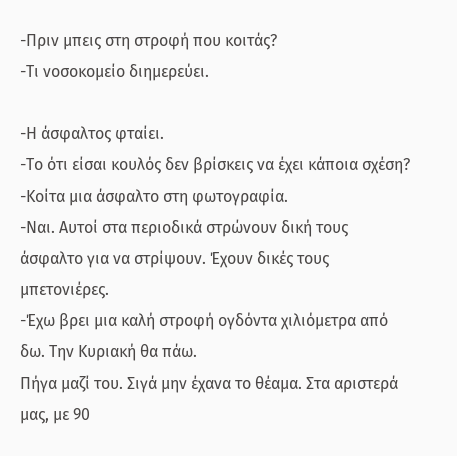-Πριν μπεις στη στροφή που κοιτάς?
-Τι νοσοκομείο διημερεύει.

-Η άσφαλτος φταίει.
-Το ότι είσαι κουλός δεν βρίσκεις να έχει κάποια σχέση?
-Κοίτα μια άσφαλτο στη φωτογραφία.
-Ναι. Αυτοί στα περιοδικά στρώνουν δική τους άσφαλτο για να στρίψουν. Έχουν δικές τους μπετονιέρες.
-Έχω βρει μια καλή στροφή ογδόντα χιλιόμετρα από δω. Την Κυριακή θα πάω.
Πήγα μαζί του. Σιγά μην έχανα το θέαμα. Στα αριστερά μας, με 90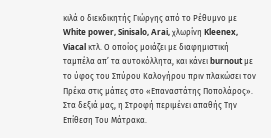κιλά ο διεκδικητής Γιώργης από το Ρέθυμνο με White power, Sinisalo, Arai, χλωρίνη Kleenex, Viacal κτλ. Ο οποίος μοιάζει με διαφημιστική ταμπέλα απ’ τα αυτοκόλλητα, και κάνει burnout με το ύφος του Σπύρου Καλογήρου πριν πλακώσει τον Πρέκα στις μάπες στο «Επαναστάτης Ποπολάρος». Στα δεξιά μας, η Στροφή περιμένει απαθής Την Επίθεση Του Μάτρακα.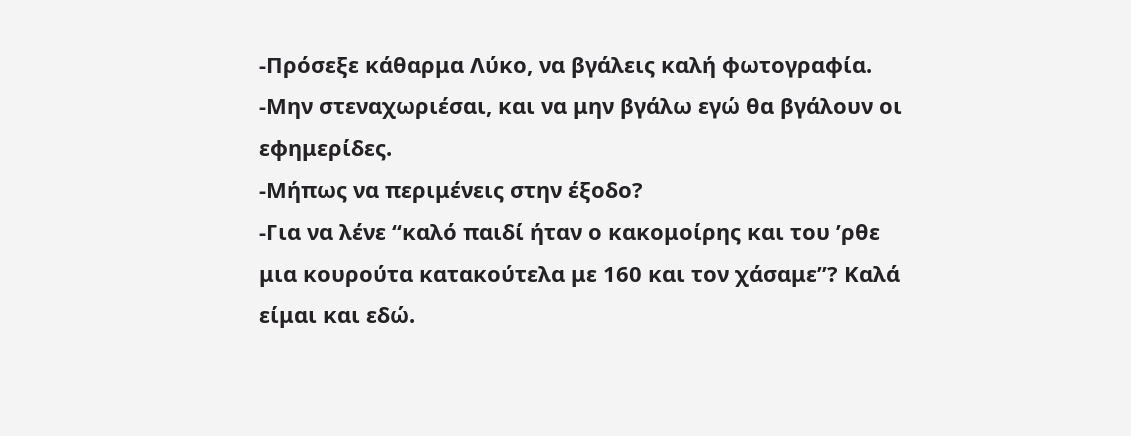-Πρόσεξε κάθαρμα Λύκο, να βγάλεις καλή φωτογραφία.
-Μην στεναχωριέσαι, και να μην βγάλω εγώ θα βγάλουν οι εφημερίδες.
-Μήπως να περιμένεις στην έξοδο?
-Για να λένε “καλό παιδί ήταν ο κακομοίρης και του ’ρθε μια κουρούτα κατακούτελα με 160 και τον χάσαμε”? Καλά είμαι και εδώ.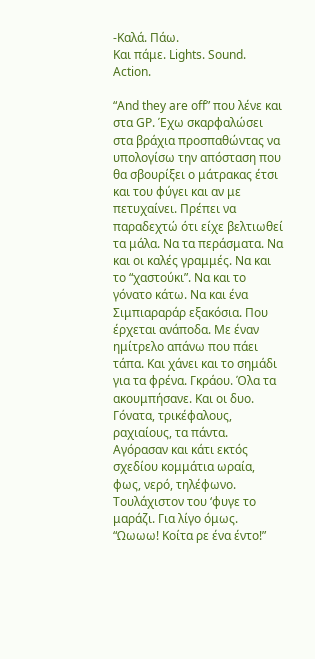-Καλά. Πάω.
Και πάμε. Lights. Sound. Action.

“And they are off” που λένε και στα GP. Έχω σκαρφαλώσει στα βράχια προσπαθώντας να υπολογίσω την απόσταση που θα σβουρίξει ο μάτρακας έτσι και του φύγει και αν με πετυχαίνει. Πρέπει να παραδεχτώ ότι είχε βελτιωθεί τα μάλα. Να τα περάσματα. Να και οι καλές γραμμές. Να και το “χαστούκι”. Να και το γόνατο κάτω. Να και ένα Σιμπιαραράρ εξακόσια. Που έρχεται ανάποδα. Με έναν ημίτρελο απάνω που πάει τάπα. Και χάνει και το σημάδι για τα φρένα. Γκράου. Όλα τα ακουμπήσανε. Και οι δυο. Γόνατα, τρικέφαλους, ραχιαίους, τα πάντα. Αγόρασαν και κάτι εκτός σχεδίου κομμάτια ωραία, φως, νερό, τηλέφωνο. Τουλάχιστον του ‘φυγε το μαράζι. Για λίγο όμως.
“Ωωωω! Κοίτα ρε ένα έντο!”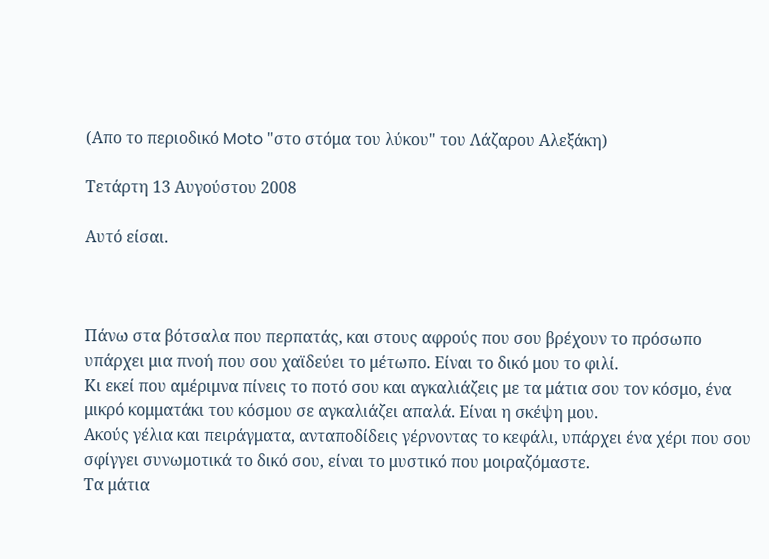(Απο το περιοδικό Moto "στο στόμα του λύκου" του Λάζαρου Αλεξάκη)

Τετάρτη 13 Αυγούστου 2008

Αυτό είσαι.



Πάνω στα βότσαλα που περπατάς, και στους αφρούς που σου βρέχουν το πρόσωπο υπάρχει μια πνοή που σου χαϊδεύει το μέτωπο. Είναι το δικό μου το φιλί.
Κι εκεί που αμέριμνα πίνεις το ποτό σου και αγκαλιάζεις με τα μάτια σου τον κόσμο, ένα μικρό κομματάκι του κόσμου σε αγκαλιάζει απαλά. Είναι η σκέψη μου.
Ακούς γέλια και πειράγματα, ανταποδίδεις γέρνοντας το κεφάλι, υπάρχει ένα χέρι που σου σφίγγει συνωμοτικά το δικό σου, είναι το μυστικό που μοιραζόμαστε.
Τα μάτια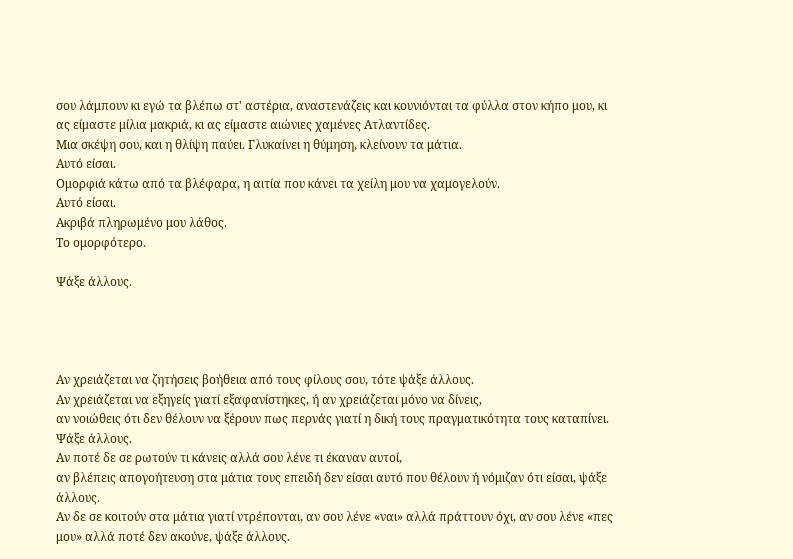σου λάμπουν κι εγώ τα βλέπω στ' αστέρια, αναστενάζεις και κουνιόνται τα φύλλα στον κήπο μου, κι ας είμαστε μίλια μακριά, κι ας είμαστε αιώνιες χαμένες Ατλαντίδες.
Μια σκέψη σου, και η θλίψη παύει. Γλυκαίνει η θύμηση, κλείνουν τα μάτια.
Αυτό είσαι.
Ομορφιά κάτω από τα βλέφαρα, η αιτία που κάνει τα χείλη μου να χαμογελούν.
Αυτό είσαι.
Ακριβά πληρωμένο μου λάθος.
Το ομορφότερο.

Ψάξε άλλους.




Αν χρειάζεται να ζητήσεις βοήθεια από τους φίλους σου, τότε ψάξε άλλους.
Αν χρειάζεται να εξηγείς γιατί εξαφανίστηκες, ή αν χρειάζεται μόνο να δίνεις,
αν νοιώθεις ότι δεν θέλουν να ξέρουν πως περνάς γιατί η δική τους πραγματικότητα τους καταπίνει. Ψάξε άλλους.
Αν ποτέ δε σε ρωτούν τι κάνεις αλλά σου λένε τι έκαναν αυτοί,
αν βλέπεις απογοήτευση στα μάτια τους επειδή δεν είσαι αυτό που θέλουν ή νόμιζαν ότι είσαι, ψάξε άλλους.
Αν δε σε κοιτούν στα μάτια γιατί ντρέπονται, αν σου λένε «ναι» αλλά πράττουν όχι, αν σου λένε «πες μου» αλλά ποτέ δεν ακούνε, ψάξε άλλους.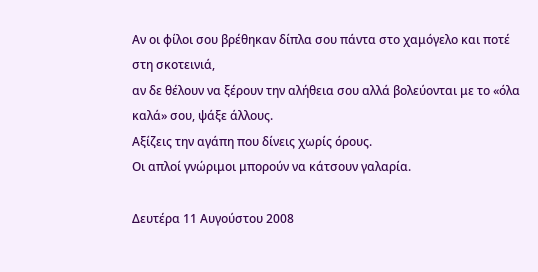Αν οι φίλοι σου βρέθηκαν δίπλα σου πάντα στο χαμόγελο και ποτέ στη σκοτεινιά,
αν δε θέλουν να ξέρουν την αλήθεια σου αλλά βολεύονται με το «όλα καλά» σου, ψάξε άλλους.
Αξίζεις την αγάπη που δίνεις χωρίς όρους.
Οι απλοί γνώριμοι μπορούν να κάτσουν γαλαρία.

Δευτέρα 11 Αυγούστου 2008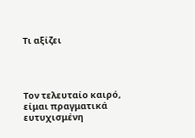Τι αξίζει




Τον τελευταίο καιρό, είμαι πραγματικά ευτυχισμένη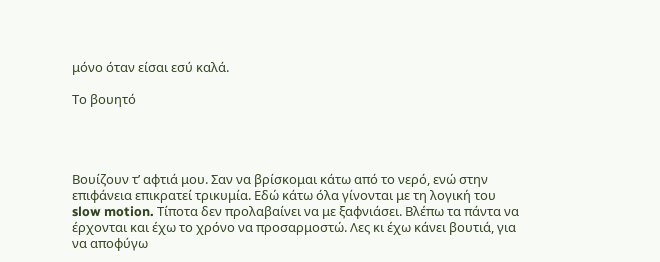μόνο όταν είσαι εσύ καλά.

Το βουητό




Βουίζουν τ’ αφτιά μου. Σαν να βρίσκομαι κάτω από το νερό, ενώ στην επιφάνεια επικρατεί τρικυμία. Εδώ κάτω όλα γίνονται με τη λογική του slow motion. Τίποτα δεν προλαβαίνει να με ξαφνιάσει. Βλέπω τα πάντα να έρχονται και έχω το χρόνο να προσαρμοστώ. Λες κι έχω κάνει βουτιά, για να αποφύγω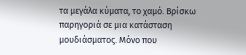τα μεγάλα κύματα, το χαμό. Βρίσκω παρηγοριά σε μια κατάσταση μουδιάσματος. Μόνο που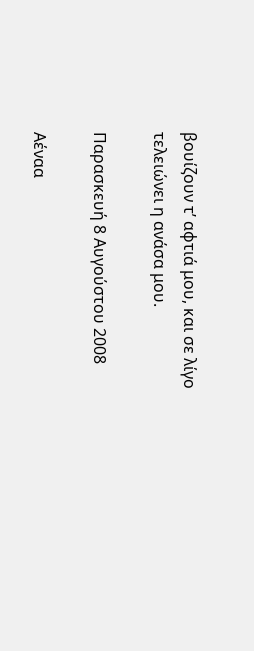βουίζουν τ’ αφτιά μου, και σε λίγο τελειώνει η ανάσα μου.

Παρασκευή 8 Αυγούστου 2008

Αέναα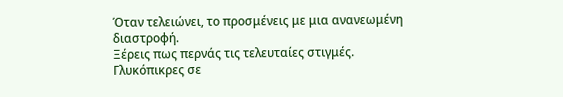Όταν τελειώνει, το προσμένεις με μια ανανεωμένη διαστροφή.
Ξέρεις πως περνάς τις τελευταίες στιγμές.
Γλυκόπικρες σε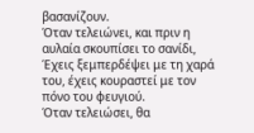βασανίζουν.
Όταν τελειώνει, και πριν η αυλαία σκουπίσει το σανίδι,
Έχεις ξεμπερδέψει με τη χαρά του, έχεις κουραστεί με τον πόνο του φευγιού.
Όταν τελειώσει, θα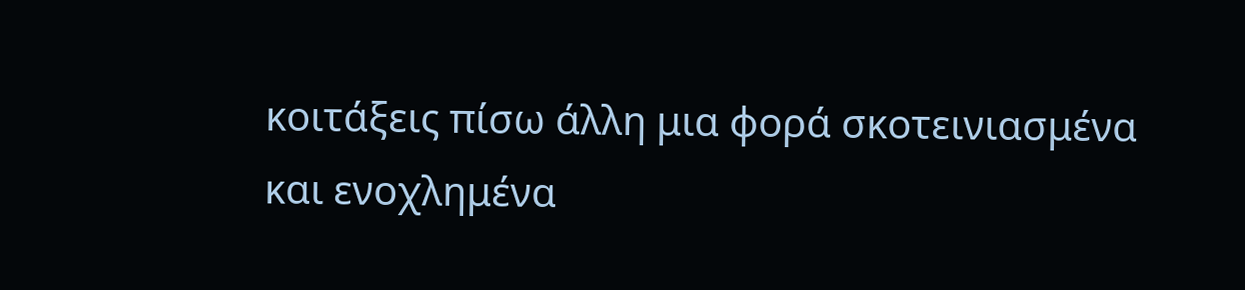κοιτάξεις πίσω άλλη μια φορά σκοτεινιασμένα
και ενοχλημένα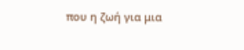που η ζωή για μια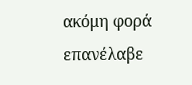ακόμη φορά επανέλαβε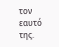τον εαυτό της.